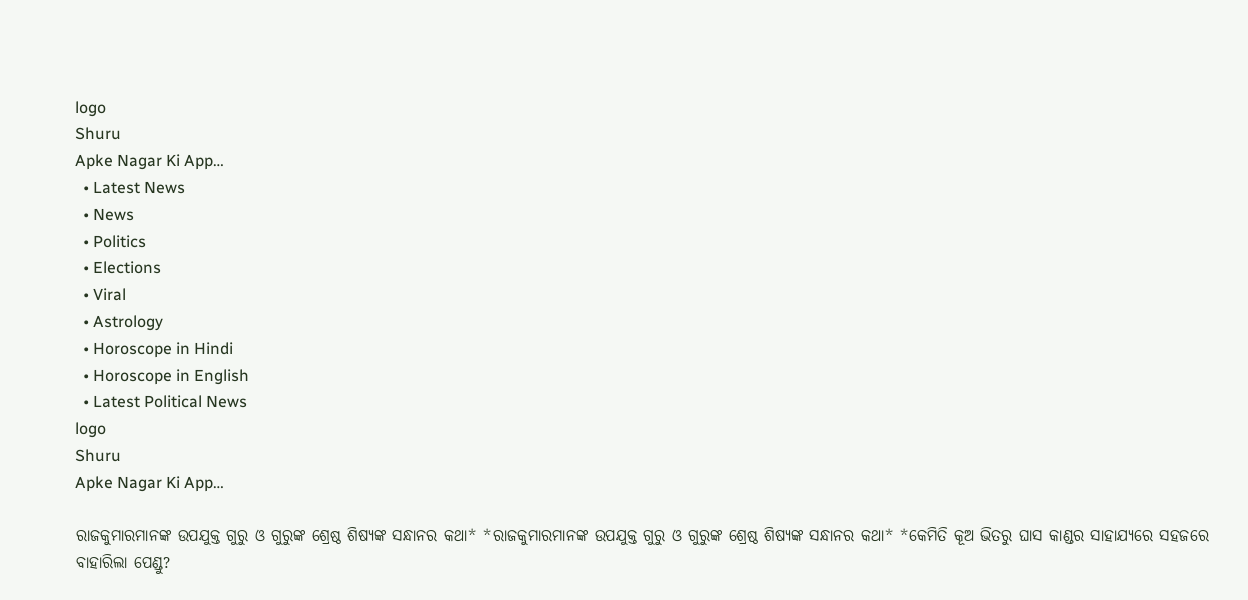logo
Shuru
Apke Nagar Ki App…
  • Latest News
  • News
  • Politics
  • Elections
  • Viral
  • Astrology
  • Horoscope in Hindi
  • Horoscope in English
  • Latest Political News
logo
Shuru
Apke Nagar Ki App…

ରାଜକୁମାରମାନଙ୍କ ଉପଯୁକ୍ତ ଗୁରୁ ଓ ଗୁରୁଙ୍କ ଶ୍ରେଷ୍ଠ ଶିଷ୍ୟଙ୍କ ସନ୍ଧାନର କଥା* *ରାଜକୁମାରମାନଙ୍କ ଉପଯୁକ୍ତ ଗୁରୁ ଓ ଗୁରୁଙ୍କ ଶ୍ରେଷ୍ଠ ଶିଷ୍ୟଙ୍କ ସନ୍ଧାନର କଥା* *କେମିତି କୂଅ ଭିତରୁ ଘାସ କାଣ୍ଡର ସାହାଯ୍ୟରେ ସହଜରେ ବାହାରିଲା ପେଣ୍ଡୁ?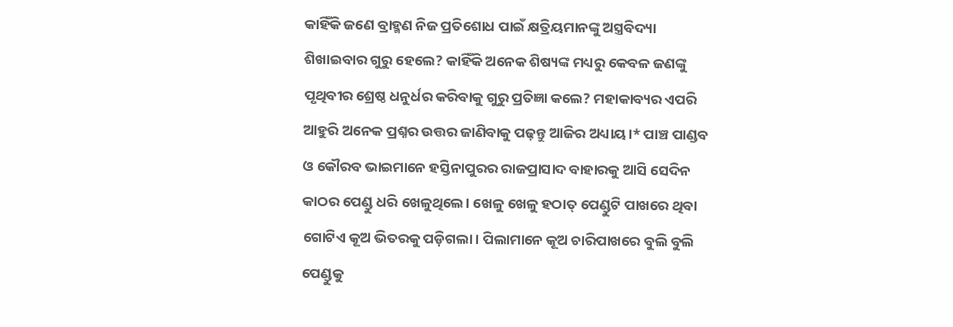କାହିଁକି ଜଣେ ବ୍ରାହ୍ମଣ ନିଜ ପ୍ରତିଶୋଧ ପାଇଁ କ୍ଷତ୍ରିୟମାନଙ୍କୁ ଅସ୍ତ୍ରବିଦ୍ୟା ଶିଖାଇବାର ଗୁରୁ ହେଲେ? କାହିଁକି ଅନେକ ଶିଷ୍ୟଙ୍କ ମଧ୍ୟରୁ କେବଳ ଜଣଙ୍କୁ ପୃଥିବୀର ଶ୍ରେଷ୍ଠ ଧନୁର୍ଧର କରିବାକୁ ଗୁରୁ ପ୍ରତିଜ୍ଞା କଲେ? ମହାକାବ୍ୟର ଏପରି ଆହୁରି ଅନେକ ପ୍ରଶ୍ନର ଉତ୍ତର ଜାଣିବାକୁ ପଢ଼ନ୍ତୁ ଆଜିର ଅଧ୍ୟାୟ।* ପାଞ୍ଚ ପାଣ୍ଡବ ଓ କୌରବ ଭାଇମାନେ ହସ୍ତିନାପୁରର ରାଜପ୍ରାସାଦ ବାହାରକୁ ଆସି ସେଦିନ କାଠର ପେଣ୍ଡୁ ଧରି ଖେଳୁଥିଲେ। ଖେଳୁ ଖେଳୁ ହଠାତ୍ ପେଣ୍ଡୁଟି ପାଖରେ ଥିବା ଗୋଟିଏ କୂଅ ଭିତରକୁ ପଡ଼ିଗଲା। ପିଲାମାନେ କୂଅ ଚାରିପାଖରେ ବୁଲି ବୁଲି ପେଣ୍ଡୁକୁ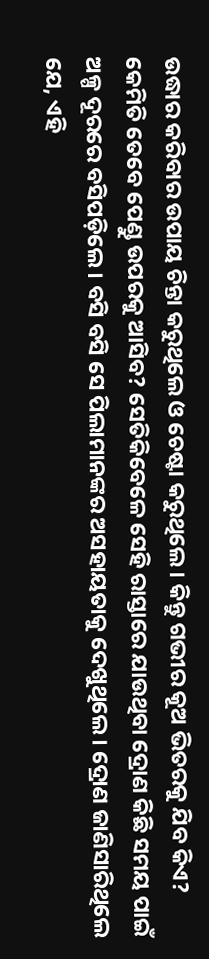ଉଦ୍ଧାର କରିବାର ଉପାୟ ଚିନ୍ତା କରୁଥିଲେ ଓ ଚେଷ୍ଟା କରୁଥିଲେ। କିନ୍ତୁ ଗଭୀର କୂଅ ଭିତରକୁ ଯିବ କିଏ? କେମିତି ତେବେ ପେଣ୍ଡୁ ଉପରକୁ ଆସିବ? ସେତିକିବେଳେ ସେହି ରାସ୍ତାରେ ଯାଉଥିବା ଦ୍ରୋଣ କିଛି ସମୟ ପାଇଁ ଅଳ୍ପ ଦୂରରେ ବସିପଡ଼ିଲେ। ବସି ବସି ସେ ପିଲାମାନଙ୍କର ଅସହାୟତାକୁ ଦେଖୁଥିଲେ। ଦ୍ରୋଣ ଜାଣିସାରିଥିଲେ ଯେ, ଏହି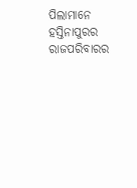ପିଲାମାନେ ହସ୍ତିନାପୁରର ରାଜପରିବାରର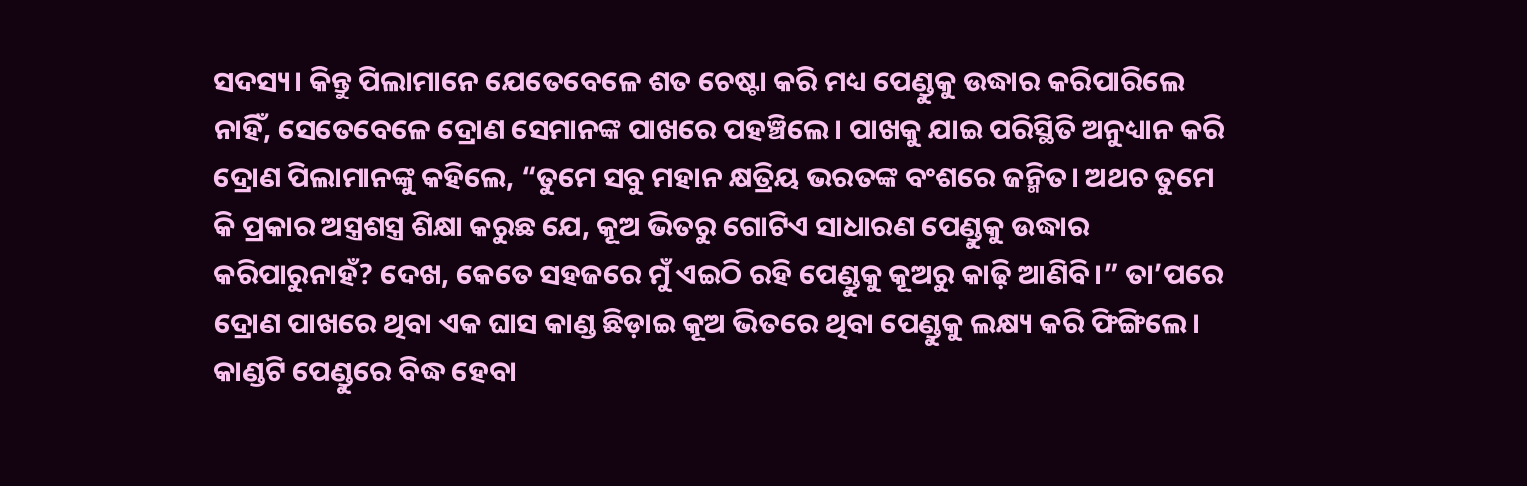ସଦସ୍ୟ। କିନ୍ତୁ ପିଲାମାନେ ଯେତେବେଳେ ଶତ ଚେଷ୍ଟା କରି ମଧ୍ୟ ପେଣ୍ଡୁକୁ ଉଦ୍ଧାର କରିପାରିଲେ ନାହିଁ, ସେତେବେଳେ ଦ୍ରୋଣ ସେମାନଙ୍କ ପାଖରେ ପହଞ୍ଚିଲେ। ପାଖକୁ ଯାଇ ପରିସ୍ଥିତି ଅନୁଧ୍ୟାନ କରି ଦ୍ରୋଣ ପିଲାମାନଙ୍କୁ କହିଲେ, “ତୁମେ ସବୁ ମହାନ କ୍ଷତ୍ରିୟ ଭରତଙ୍କ ବଂଶରେ ଜନ୍ମିତ। ଅଥଚ ତୁମେ କି ପ୍ରକାର ଅସ୍ତ୍ରଶସ୍ତ୍ର ଶିକ୍ଷା କରୁଛ ଯେ, କୂଅ ଭିତରୁ ଗୋଟିଏ ସାଧାରଣ ପେଣ୍ଡୁକୁ ଉଦ୍ଧାର କରିପାରୁନାହଁ? ଦେଖ, କେତେ ସହଜରେ ମୁଁ ଏଇଠି ରହି ପେଣ୍ଡୁକୁ କୂଅରୁ କାଢ଼ି ଆଣିବି।” ତା’ପରେ ଦ୍ରୋଣ ପାଖରେ ଥିବା ଏକ ଘାସ କାଣ୍ଡ ଛିଡ଼ାଇ କୂଅ ଭିତରେ ଥିବା ପେଣ୍ଡୁକୁ ଲକ୍ଷ୍ୟ କରି ଫିଙ୍ଗିଲେ। କାଣ୍ଡଟି ପେଣ୍ଡୁରେ ବିଦ୍ଧ ହେବା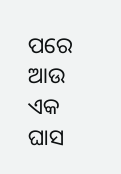ପରେ ଆଉ ଏକ ଘାସ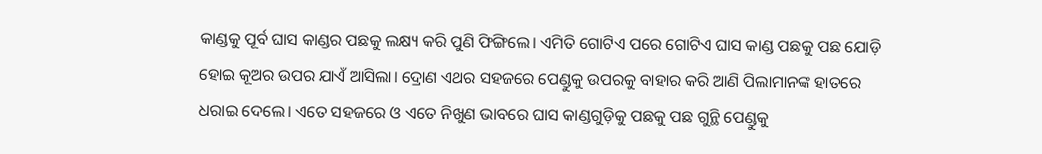କାଣ୍ଡକୁ ପୂର୍ବ ଘାସ କାଣ୍ଡର ପଛକୁ ଲକ୍ଷ୍ୟ କରି ପୁଣି ଫିଙ୍ଗିଲେ। ଏମିତି ଗୋଟିଏ ପରେ ଗୋଟିଏ ଘାସ କାଣ୍ଡ ପଛକୁ ପଛ ଯୋଡ଼ି ହୋଇ କୂଅର ଉପର ଯାଏଁ ଆସିଲା। ଦ୍ରୋଣ ଏଥର ସହଜରେ ପେଣ୍ଡୁକୁ ଉପରକୁ ବାହାର କରି ଆଣି ପିଲାମାନଙ୍କ ହାତରେ ଧରାଇ ଦେଲେ। ଏତେ ସହଜରେ ଓ ଏତେ ନିଖୁଣ ଭାବରେ ଘାସ କାଣ୍ଡଗୁଡ଼ିକୁ ପଛକୁ ପଛ ଗୁନ୍ଥି ପେଣ୍ଡୁକୁ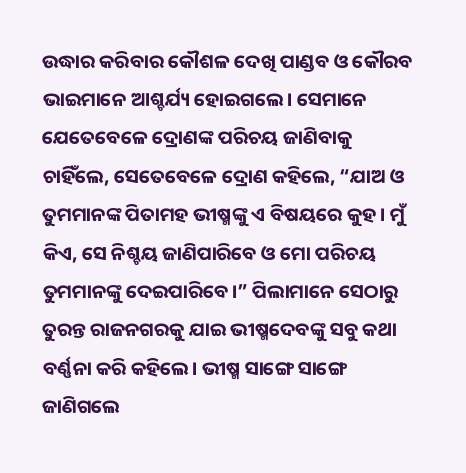ଉଦ୍ଧାର କରିବାର କୌଶଳ ଦେଖି ପାଣ୍ଡବ ଓ କୌରବ ଭାଇମାନେ ଆଶ୍ଚର୍ଯ୍ୟ ହୋଇଗଲେ। ସେମାନେ ଯେତେବେଳେ ଦ୍ରୋଣଙ୍କ ପରିଚୟ ଜାଣିବାକୁ ଚାହିଁଲେ, ସେତେବେଳେ ଦ୍ରୋଣ କହିଲେ, “ଯାଅ ଓ ତୁମମାନଙ୍କ ପିତାମହ ଭୀଷ୍ମଙ୍କୁ ଏ ବିଷୟରେ କୁହ। ମୁଁ କିଏ, ସେ ନିଶ୍ଚୟ ଜାଣିପାରିବେ ଓ ମୋ ପରିଚୟ ତୁମମାନଙ୍କୁ ଦେଇପାରିବେ।” ପିଲାମାନେ ସେଠାରୁ ତୁରନ୍ତ ରାଜନଗରକୁ ଯାଇ ଭୀଷ୍ମଦେବଙ୍କୁ ସବୁ କଥା ବର୍ଣ୍ଣନା କରି କହିଲେ। ଭୀଷ୍ମ ସାଙ୍ଗେ ସାଙ୍ଗେ ଜାଣିଗଲେ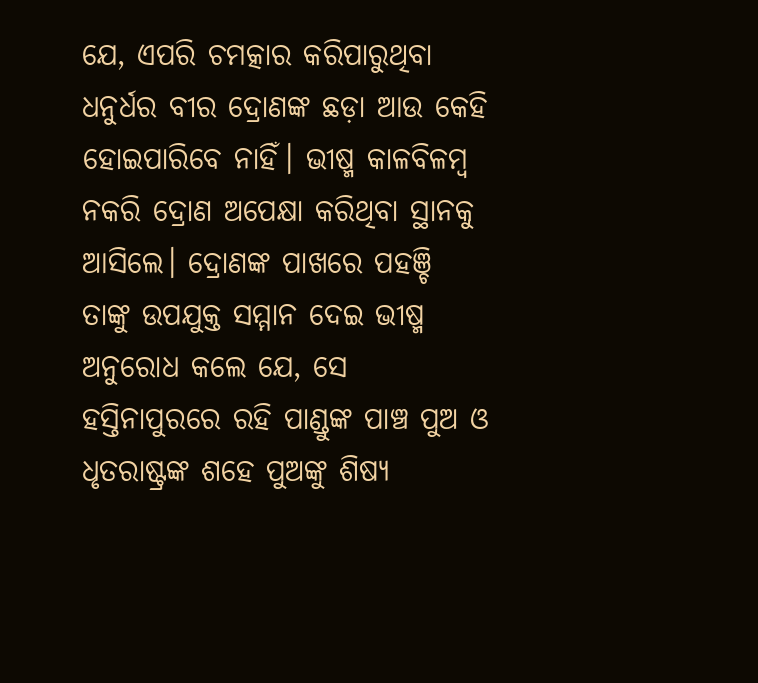ଯେ, ଏପରି ଚମତ୍କାର କରିପାରୁଥିବା ଧନୁର୍ଧର ବୀର ଦ୍ରୋଣଙ୍କ ଛଡ଼ା ଆଉ କେହି ହୋଇପାରିବେ ନାହିଁ। ଭୀଷ୍ମ କାଳବିଳମ୍ବ ନକରି ଦ୍ରୋଣ ଅପେକ୍ଷା କରିଥିବା ସ୍ଥାନକୁ ଆସିଲେ। ଦ୍ରୋଣଙ୍କ ପାଖରେ ପହଞ୍ଚି ତାଙ୍କୁ ଉପଯୁକ୍ତ ସମ୍ମାନ ଦେଇ ଭୀଷ୍ମ ଅନୁରୋଧ କଲେ ଯେ, ସେ ହସ୍ତିନାପୁରରେ ରହି ପାଣ୍ଡୁଙ୍କ ପାଞ୍ଚ ପୁଅ ଓ ଧୃତରାଷ୍ଟ୍ରଙ୍କ ଶହେ ପୁଅଙ୍କୁ ଶିଷ୍ୟ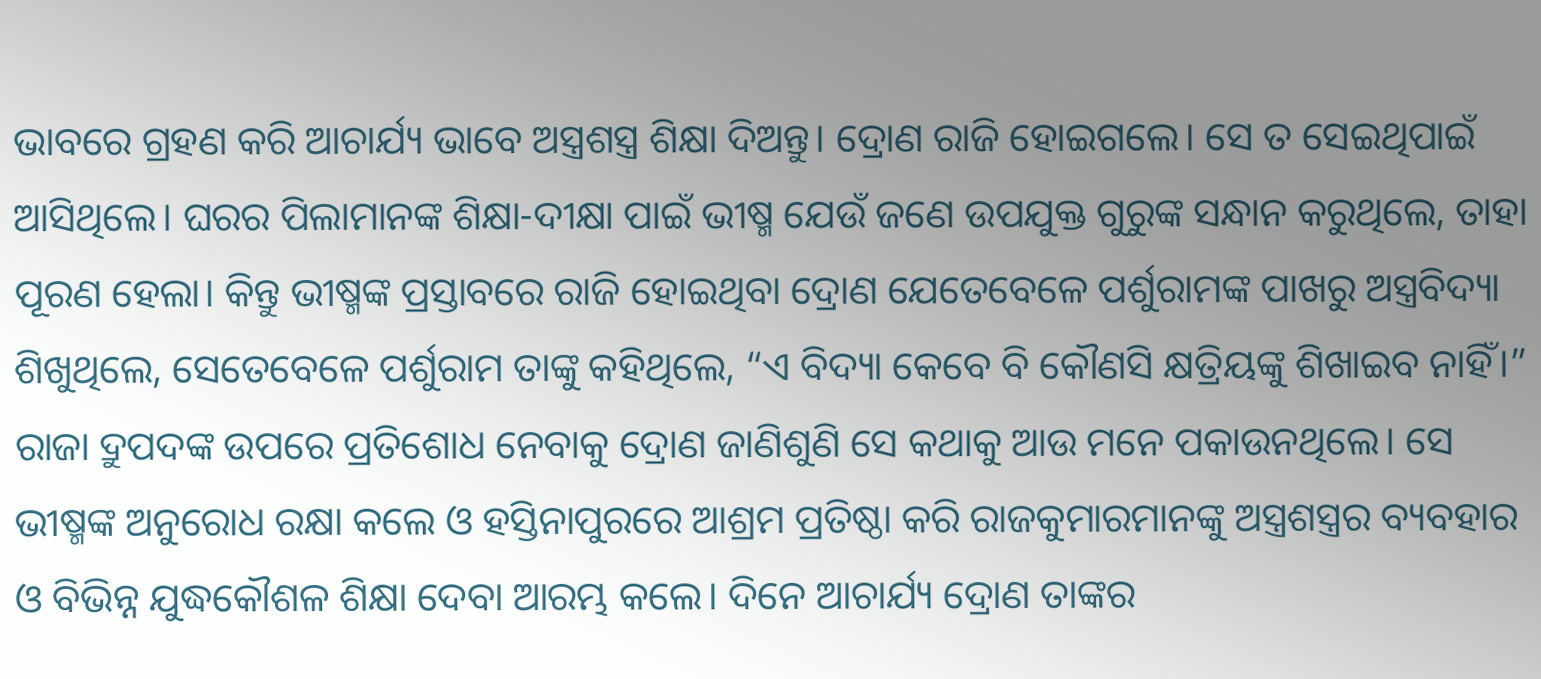ଭାବରେ ଗ୍ରହଣ କରି ଆଚାର୍ଯ୍ୟ ଭାବେ ଅସ୍ତ୍ରଶସ୍ତ୍ର ଶିକ୍ଷା ଦିଅନ୍ତୁ। ଦ୍ରୋଣ ରାଜି ହୋଇଗଲେ। ସେ ତ ସେଇଥିପାଇଁ ଆସିଥିଲେ। ଘରର ପିଲାମାନଙ୍କ ଶିକ୍ଷା-ଦୀକ୍ଷା ପାଇଁ ଭୀଷ୍ମ ଯେଉଁ ଜଣେ ଉପଯୁକ୍ତ ଗୁରୁଙ୍କ ସନ୍ଧାନ କରୁଥିଲେ, ତାହା ପୂରଣ ହେଲା। କିନ୍ତୁ ଭୀଷ୍ମଙ୍କ ପ୍ରସ୍ତାବରେ ରାଜି ହୋଇଥିବା ଦ୍ରୋଣ ଯେତେବେଳେ ପର୍ଶୁରାମଙ୍କ ପାଖରୁ ଅସ୍ତ୍ରବିଦ୍ୟା ଶିଖୁଥିଲେ, ସେତେବେଳେ ପର୍ଶୁରାମ ତାଙ୍କୁ କହିଥିଲେ, “ଏ ବିଦ୍ୟା କେବେ ବି କୌଣସି କ୍ଷତ୍ରିୟଙ୍କୁ ଶିଖାଇବ ନାହିଁ।” ରାଜା ଦ୍ରୁପଦଙ୍କ ଉପରେ ପ୍ରତିଶୋଧ ନେବାକୁ ଦ୍ରୋଣ ଜାଣିଶୁଣି ସେ କଥାକୁ ଆଉ ମନେ ପକାଉନଥିଲେ। ସେ ଭୀଷ୍ମଙ୍କ ଅନୁରୋଧ ରକ୍ଷା କଲେ ଓ ହସ୍ତିନାପୁରରେ ଆଶ୍ରମ ପ୍ରତିଷ୍ଠା କରି ରାଜକୁମାରମାନଙ୍କୁ ଅସ୍ତ୍ରଶସ୍ତ୍ରର ବ୍ୟବହାର ଓ ବିଭିନ୍ନ ଯୁଦ୍ଧକୌଶଳ ଶିକ୍ଷା ଦେବା ଆରମ୍ଭ କଲେ। ଦିନେ ଆଚାର୍ଯ୍ୟ ଦ୍ରୋଣ ତାଙ୍କର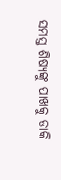ସମସ୍ତ ଶିଷ୍ୟଙ୍କୁ ପାଖକୁ ଡାକି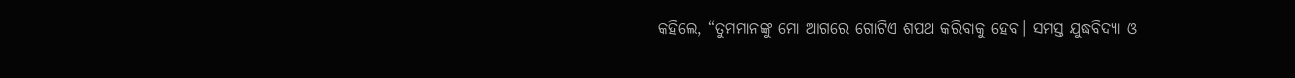କହିଲେ, “ତୁମମାନଙ୍କୁ ମୋ ଆଗରେ ଗୋଟିଏ ଶପଥ କରିବାକୁ ହେବ। ସମସ୍ତ ଯୁଦ୍ଧବିଦ୍ୟା ଓ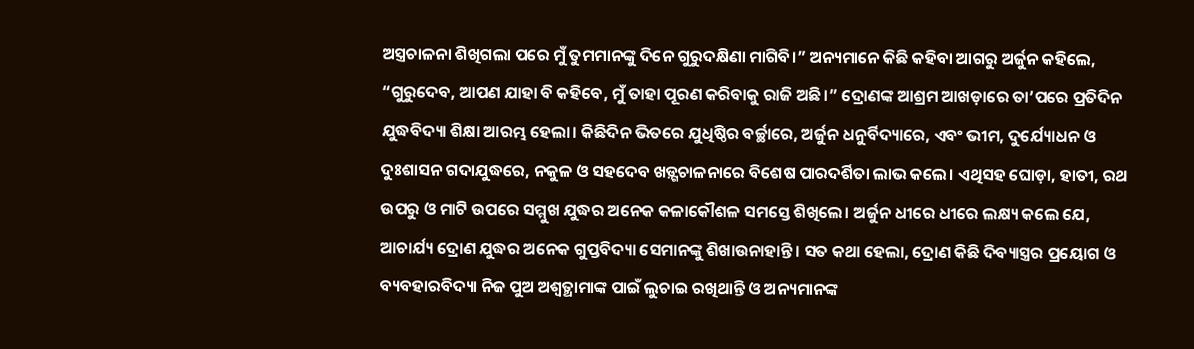ଅସ୍ତ୍ରଚାଳନା ଶିଖିଗଲା ପରେ ମୁଁ ତୁମମାନଙ୍କୁ ଦିନେ ଗୁରୁଦକ୍ଷିଣା ମାଗିବି।” ଅନ୍ୟମାନେ କିଛି କହିବା ଆଗରୁ ଅର୍ଜୁନ କହିଲେ, “ଗୁରୁଦେବ, ଆପଣ ଯାହା ବି କହିବେ, ମୁଁ ତାହା ପୂରଣ କରିବାକୁ ରାଜି ଅଛି।” ଦ୍ରୋଣଙ୍କ ଆଶ୍ରମ ଆଖଡ଼ାରେ ତା’ପରେ ପ୍ରତିଦିନ ଯୁଦ୍ଧବିଦ୍ୟା ଶିକ୍ଷା ଆରମ୍ଭ ହେଲା। କିଛିଦିନ ଭିତରେ ଯୁଧିଷ୍ଠିର ବର୍ଚ୍ଛାରେ, ଅର୍ଜୁନ ଧନୁର୍ବିଦ୍ୟାରେ, ଏବଂ ଭୀମ, ଦୁର୍ଯ୍ୟୋଧନ ଓ ଦୁଃଶାସନ ଗଦାଯୁଦ୍ଧରେ, ନକୁଳ ଓ ସହଦେବ ଖଡ଼୍ଗଚାଳନାରେ ବିଶେଷ ପାରଦର୍ଶିତା ଲାଭ କଲେ। ଏଥିସହ ଘୋଡ଼ା, ହାତୀ, ରଥ ଉପରୁ ଓ ମାଟି ଉପରେ ସମ୍ମୁଖ ଯୁଦ୍ଧର ଅନେକ କଳାକୌଶଳ ସମସ୍ତେ ଶିଖିଲେ। ଅର୍ଜୁନ ଧୀରେ ଧୀରେ ଲକ୍ଷ୍ୟ କଲେ ଯେ, ଆଚାର୍ଯ୍ୟ ଦ୍ରୋଣ ଯୁଦ୍ଧର ଅନେକ ଗୁପ୍ତବିଦ୍ୟା ସେମାନଙ୍କୁ ଶିଖାଉନାହାନ୍ତି। ସତ କଥା ହେଲା, ଦ୍ରୋଣ କିଛି ଦିବ୍ୟାସ୍ତ୍ରର ପ୍ରୟୋଗ ଓ ବ୍ୟବହାରବିଦ୍ୟା ନିଜ ପୁଅ ଅଶ୍ୱତ୍ଥାମାଙ୍କ ପାଇଁ ଲୁଚାଇ ରଖିଥାନ୍ତି ଓ ଅନ୍ୟମାନଙ୍କ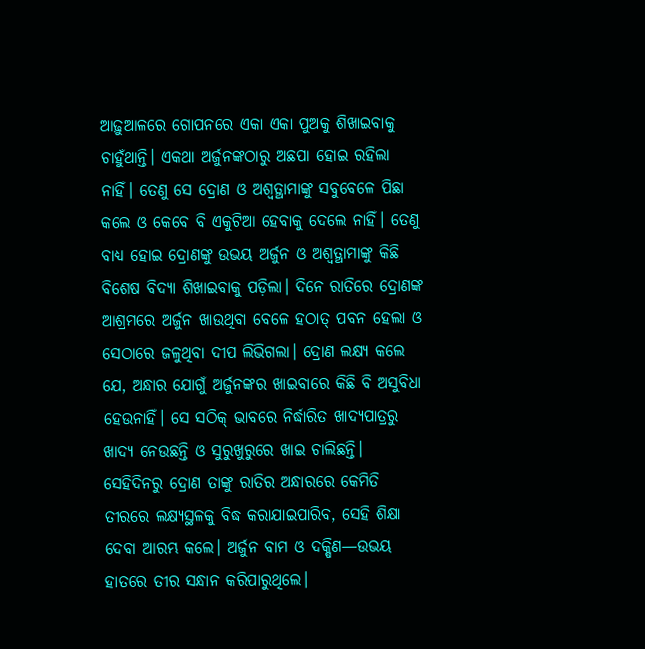ଆଢ଼ୁଆଳରେ ଗୋପନରେ ଏକା ଏକା ପୁଅକୁ ଶିଖାଇବାକୁ ଚାହୁଁଥାନ୍ତି। ଏକଥା ଅର୍ଜୁନଙ୍କଠାରୁ ଅଛପା ହୋଇ ରହିଲା ନାହିଁ। ତେଣୁ ସେ ଦ୍ରୋଣ ଓ ଅଶ୍ୱତ୍ଥାମାଙ୍କୁ ସବୁବେଳେ ପିଛା କଲେ ଓ କେବେ ବି ଏକୁଟିଆ ହେବାକୁ ଦେଲେ ନାହିଁ। ତେଣୁ ବାଧ୍ୟ ହୋଇ ଦ୍ରୋଣଙ୍କୁ ଉଭୟ ଅର୍ଜୁନ ଓ ଅଶ୍ୱତ୍ଥାମାଙ୍କୁ କିଛି ବିଶେଷ ବିଦ୍ୟା ଶିଖାଇବାକୁ ପଡ଼ିଲା। ଦିନେ ରାତିରେ ଦ୍ରୋଣଙ୍କ ଆଶ୍ରମରେ ଅର୍ଜୁନ ଖାଉଥିବା ବେଳେ ହଠାତ୍ ପବନ ହେଲା ଓ ସେଠାରେ ଜଳୁଥିବା ଦୀପ ଲିଭିଗଲା। ଦ୍ରୋଣ ଲକ୍ଷ୍ୟ କଲେ ଯେ, ଅନ୍ଧାର ଯୋଗୁଁ ଅର୍ଜୁନଙ୍କର ଖାଇବାରେ କିଛି ବି ଅସୁବିଧା ହେଉନାହିଁ। ସେ ସଠିକ୍ ଭାବରେ ନିର୍ଦ୍ଧାରିତ ଖାଦ୍ୟପାତ୍ରରୁ ଖାଦ୍ୟ ନେଉଛନ୍ତି ଓ ସୁରୁଖୁରୁରେ ଖାଇ ଚାଲିଛନ୍ତି। ସେହିଦିନରୁ ଦ୍ରୋଣ ତାଙ୍କୁ ରାତିର ଅନ୍ଧାରରେ କେମିତି ତୀରରେ ଲକ୍ଷ୍ୟସ୍ଥଳକୁ ବିଦ୍ଧ କରାଯାଇପାରିବ, ସେହି ଶିକ୍ଷା ଦେବା ଆରମ୍ଭ କଲେ। ଅର୍ଜୁନ ବାମ ଓ ଦକ୍ଷିଣ—ଉଭୟ ହାତରେ ତୀର ସନ୍ଧାନ କରିପାରୁଥିଲେ।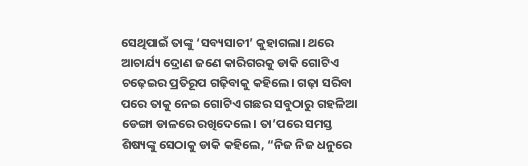ସେଥିପାଇଁ ତାଙ୍କୁ ‘ସବ୍ୟସାଚୀ’ କୁହାଗଲା। ଥରେ ଆଚାର୍ଯ୍ୟ ଦ୍ରୋଣ ଜଣେ କାରିଗରକୁ ଡାକି ଗୋଟିଏ ଚଢ଼େଇର ପ୍ରତିରୂପ ଗଢ଼ିବାକୁ କହିଲେ। ଗଢ଼ା ସରିବା ପରେ ତାକୁ ନେଇ ଗୋଟିଏ ଗଛର ସବୁଠାରୁ ଗହଳିଆ ଡେଙ୍ଗା ଡାଳରେ ରଖିଦେଲେ। ତା’ପରେ ସମସ୍ତ ଶିଷ୍ୟଙ୍କୁ ସେଠାକୁ ଡାକି କହିଲେ, “ନିଜ ନିଜ ଧନୁରେ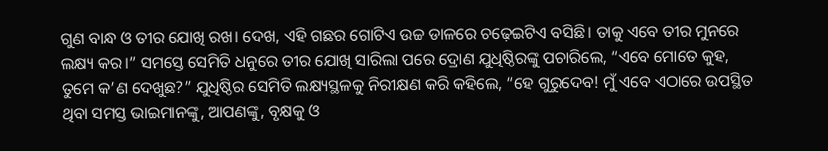ଗୁଣ ବାନ୍ଧ ଓ ତୀର ଯୋଖି ରଖ। ଦେଖ, ଏହି ଗଛର ଗୋଟିଏ ଉଚ୍ଚ ଡାଳରେ ଚଢ଼େଇଟିଏ ବସିଛି। ତାକୁ ଏବେ ତୀର ମୁନରେ ଲକ୍ଷ୍ୟ କର।” ସମସ୍ତେ ସେମିତି ଧନୁରେ ତୀର ଯୋଖି ସାରିଲା ପରେ ଦ୍ରୋଣ ଯୁଧିଷ୍ଠିରଙ୍କୁ ପଚାରିଲେ, “ଏବେ ମୋତେ କୁହ, ତୁମେ କ’ଣ ଦେଖୁଛ?” ଯୁଧିଷ୍ଠିର ସେମିତି ଲକ୍ଷ୍ୟସ୍ଥଳକୁ ନିରୀକ୍ଷଣ କରି କହିଲେ, “ହେ ଗୁରୁଦେବ! ମୁଁ ଏବେ ଏଠାରେ ଉପସ୍ଥିତ ଥିବା ସମସ୍ତ ଭାଇମାନଙ୍କୁ, ଆପଣଙ୍କୁ, ବୃକ୍ଷକୁ ଓ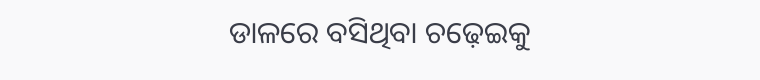ଡାଳରେ ବସିଥିବା ଚଢ଼େଇକୁ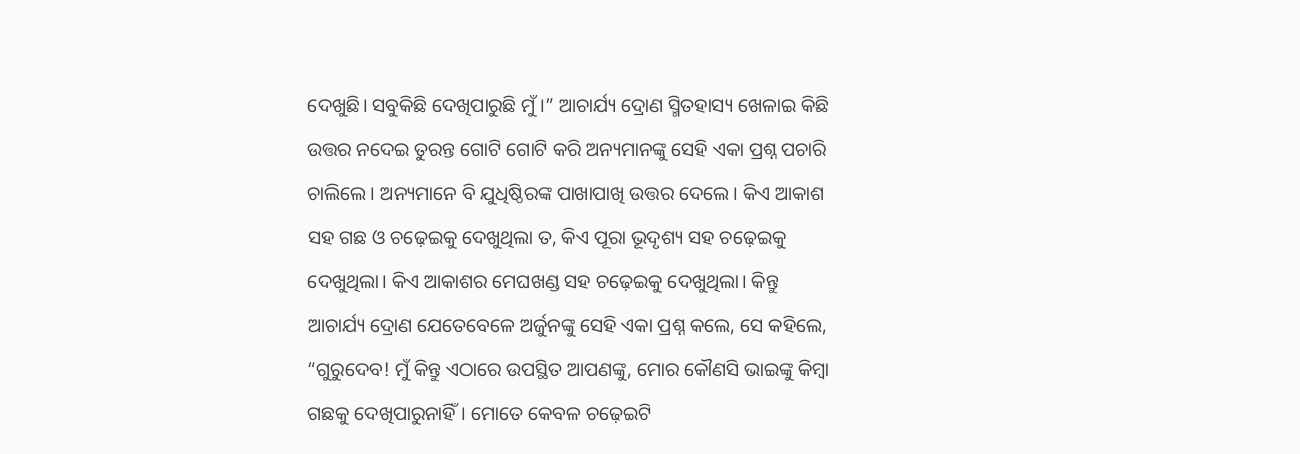ଦେଖୁଛି। ସବୁକିଛି ଦେଖିପାରୁଛି ମୁଁ।” ଆଚାର୍ଯ୍ୟ ଦ୍ରୋଣ ସ୍ମିତହାସ୍ୟ ଖେଳାଇ କିଛି ଉତ୍ତର ନଦେଇ ତୁରନ୍ତ ଗୋଟି ଗୋଟି କରି ଅନ୍ୟମାନଙ୍କୁ ସେହି ଏକା ପ୍ରଶ୍ନ ପଚାରି ଚାଲିଲେ। ଅନ୍ୟମାନେ ବି ଯୁଧିଷ୍ଠିରଙ୍କ ପାଖାପାଖି ଉତ୍ତର ଦେଲେ। କିଏ ଆକାଶ ସହ ଗଛ ଓ ଚଢ଼େଇକୁ ଦେଖୁଥିଲା ତ, କିଏ ପୂରା ଭୂଦୃଶ୍ୟ ସହ ଚଢ଼େଇକୁ ଦେଖୁଥିଲା। କିଏ ଆକାଶର ମେଘଖଣ୍ଡ ସହ ଚଢ଼େଇକୁ ଦେଖୁଥିଲା। କିନ୍ତୁ ଆଚାର୍ଯ୍ୟ ଦ୍ରୋଣ ଯେତେବେଳେ ଅର୍ଜୁନଙ୍କୁ ସେହି ଏକା ପ୍ରଶ୍ନ କଲେ, ସେ କହିଲେ, “ଗୁରୁଦେବ! ମୁଁ କିନ୍ତୁ ଏଠାରେ ଉପସ୍ଥିତ ଆପଣଙ୍କୁ, ମୋର କୌଣସି ଭାଇଙ୍କୁ କିମ୍ବା ଗଛକୁ ଦେଖିପାରୁନାହିଁ। ମୋତେ କେବଳ ଚଢ଼େଇଟି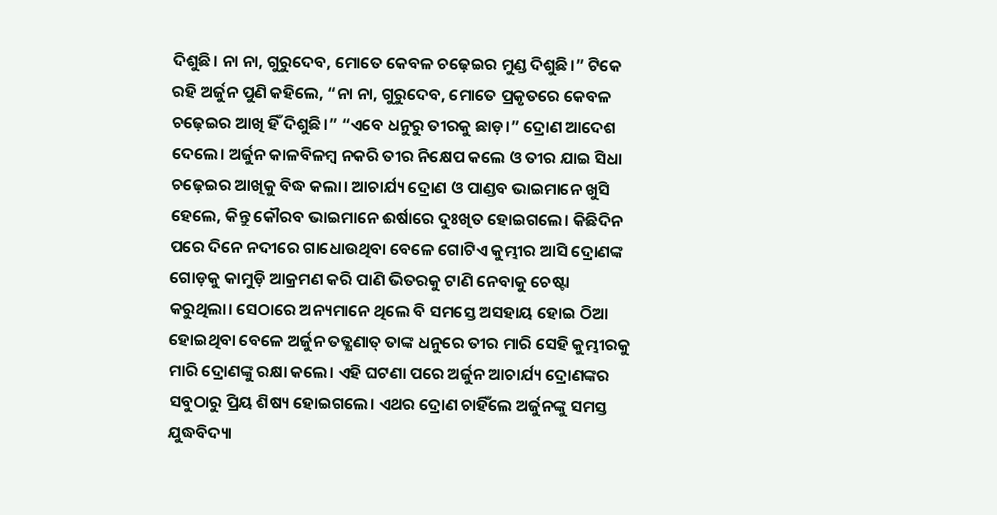ଦିଶୁଛି। ନା ନା, ଗୁରୁଦେବ, ମୋତେ କେବଳ ଚଢ଼େଇର ମୁଣ୍ଡ ଦିଶୁଛି।” ଟିକେ ରହି ଅର୍ଜୁନ ପୁଣି କହିଲେ, “ନା ନା, ଗୁରୁଦେବ, ମୋତେ ପ୍ରକୃତରେ କେବଳ ଚଢ଼େଇର ଆଖି ହିଁ ଦିଶୁଛି।” “ଏବେ ଧନୁରୁ ତୀରକୁ ଛାଡ଼।” ଦ୍ରୋଣ ଆଦେଶ ଦେଲେ। ଅର୍ଜୁନ କାଳବିଳମ୍ବ ନକରି ତୀର ନିକ୍ଷେପ କଲେ ଓ ତୀର ଯାଇ ସିଧା ଚଢ଼େଇର ଆଖିକୁ ବିଦ୍ଧ କଲା। ଆଚାର୍ଯ୍ୟ ଦ୍ରୋଣ ଓ ପାଣ୍ଡବ ଭାଇମାନେ ଖୁସି ହେଲେ, କିନ୍ତୁ କୌରବ ଭାଇମାନେ ଈର୍ଷାରେ ଦୁଃଖିତ ହୋଇଗଲେ। କିଛିଦିନ ପରେ ଦିନେ ନଦୀରେ ଗାଧୋଉଥିବା ବେଳେ ଗୋଟିଏ କୁମ୍ଭୀର ଆସି ଦ୍ରୋଣଙ୍କ ଗୋଡ଼କୁ କାମୁଡ଼ି ଆକ୍ରମଣ କରି ପାଣି ଭିତରକୁ ଟାଣି ନେବାକୁ ଚେଷ୍ଟା କରୁଥିଲା। ସେଠାରେ ଅନ୍ୟମାନେ ଥିଲେ ବି ସମସ୍ତେ ଅସହାୟ ହୋଇ ଠିଆ ହୋଇଥିବା ବେଳେ ଅର୍ଜୁନ ତତ୍କ୍ଷଣାତ୍ ତାଙ୍କ ଧନୁରେ ତୀର ମାରି ସେହି କୁମ୍ଭୀରକୁ ମାରି ଦ୍ରୋଣଙ୍କୁ ରକ୍ଷା କଲେ। ଏହି ଘଟଣା ପରେ ଅର୍ଜୁନ ଆଚାର୍ଯ୍ୟ ଦ୍ରୋଣଙ୍କର ସବୁଠାରୁ ପ୍ରିୟ ଶିଷ୍ୟ ହୋଇଗଲେ। ଏଥର ଦ୍ରୋଣ ଚାହିଁଲେ ଅର୍ଜୁନଙ୍କୁ ସମସ୍ତ ଯୁଦ୍ଧବିଦ୍ୟା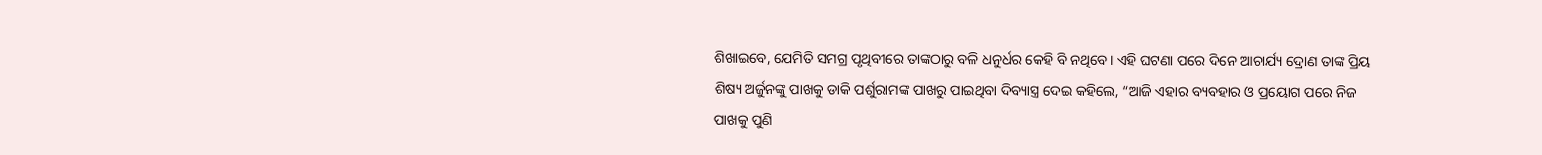ଶିଖାଇବେ, ଯେମିତି ସମଗ୍ର ପୃଥିବୀରେ ତାଙ୍କଠାରୁ ବଳି ଧନୁର୍ଧର କେହି ବି ନଥିବେ। ଏହି ଘଟଣା ପରେ ଦିନେ ଆଚାର୍ଯ୍ୟ ଦ୍ରୋଣ ତାଙ୍କ ପ୍ରିୟ ଶିଷ୍ୟ ଅର୍ଜୁନଙ୍କୁ ପାଖକୁ ଡାକି ପର୍ଶୁରାମଙ୍କ ପାଖରୁ ପାଇଥିବା ଦିବ୍ୟାସ୍ତ୍ର ଦେଇ କହିଲେ, “ଆଜି ଏହାର ବ୍ୟବହାର ଓ ପ୍ରୟୋଗ ପରେ ନିଜ ପାଖକୁ ପୁଣି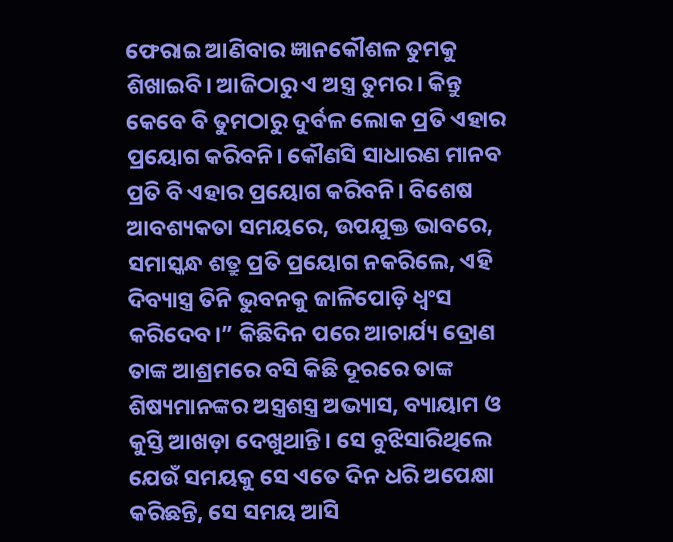ଫେରାଇ ଆଣିବାର ଜ୍ଞାନକୌଶଳ ତୁମକୁ ଶିଖାଇବି। ଆଜିଠାରୁ ଏ ଅସ୍ତ୍ର ତୁମର। କିନ୍ତୁ କେବେ ବି ତୁମଠାରୁ ଦୁର୍ବଳ ଲୋକ ପ୍ରତି ଏହାର ପ୍ରୟୋଗ କରିବନି। କୌଣସି ସାଧାରଣ ମାନବ ପ୍ରତି ବି ଏହାର ପ୍ରୟୋଗ କରିବନି। ବିଶେଷ ଆବଶ୍ୟକତା ସମୟରେ, ଉପଯୁକ୍ତ ଭାବରେ, ସମାସ୍କନ୍ଧ ଶତ୍ରୁ ପ୍ରତି ପ୍ରୟୋଗ ନକରିଲେ, ଏହି ଦିବ୍ୟାସ୍ତ୍ର ତିନି ଭୁବନକୁ ଜାଳିପୋଡ଼ି ଧ୍ୱଂସ କରିଦେବ।” କିଛିଦିନ ପରେ ଆଚାର୍ଯ୍ୟ ଦ୍ରୋଣ ତାଙ୍କ ଆଶ୍ରମରେ ବସି କିଛି ଦୂରରେ ତାଙ୍କ ଶିଷ୍ୟମାନଙ୍କର ଅସ୍ତ୍ରଶସ୍ତ୍ର ଅଭ୍ୟାସ, ବ୍ୟାୟାମ ଓ କୁସ୍ତି ଆଖଡ଼ା ଦେଖୁଥାନ୍ତି। ସେ ବୁଝିସାରିଥିଲେ ଯେଉଁ ସମୟକୁ ସେ ଏତେ ଦିନ ଧରି ଅପେକ୍ଷା କରିଛନ୍ତି, ସେ ସମୟ ଆସି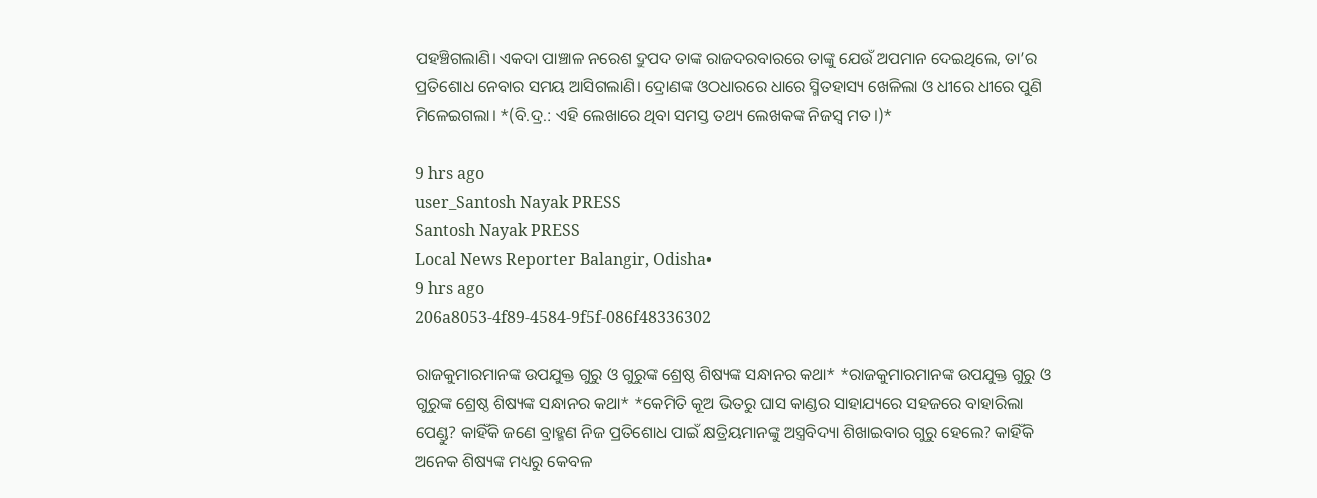ପହଞ୍ଚିଗଲାଣି। ଏକଦା ପାଞ୍ଚାଳ ନରେଶ ଦ୍ରୁପଦ ତାଙ୍କ ରାଜଦରବାରରେ ତାଙ୍କୁ ଯେଉଁ ଅପମାନ ଦେଇଥିଲେ, ତା’ର ପ୍ରତିଶୋଧ ନେବାର ସମୟ ଆସିଗଲାଣି। ଦ୍ରୋଣଙ୍କ ଓଠଧାରରେ ଧାରେ ସ୍ମିତହାସ୍ୟ ଖେଳିଲା ଓ ଧୀରେ ଧୀରେ ପୁଣି ମିଳେଇଗଲା। *(ବି.ଦ୍ର.: ଏହି ଲେଖାରେ ଥିବା ସମସ୍ତ ତଥ୍ୟ ଲେଖକଙ୍କ ନିଜସ୍ୱ ମତ।)*

9 hrs ago
user_Santosh Nayak PRESS
Santosh Nayak PRESS
Local News Reporter Balangir, Odisha•
9 hrs ago
206a8053-4f89-4584-9f5f-086f48336302

ରାଜକୁମାରମାନଙ୍କ ଉପଯୁକ୍ତ ଗୁରୁ ଓ ଗୁରୁଙ୍କ ଶ୍ରେଷ୍ଠ ଶିଷ୍ୟଙ୍କ ସନ୍ଧାନର କଥା* *ରାଜକୁମାରମାନଙ୍କ ଉପଯୁକ୍ତ ଗୁରୁ ଓ ଗୁରୁଙ୍କ ଶ୍ରେଷ୍ଠ ଶିଷ୍ୟଙ୍କ ସନ୍ଧାନର କଥା* *କେମିତି କୂଅ ଭିତରୁ ଘାସ କାଣ୍ଡର ସାହାଯ୍ୟରେ ସହଜରେ ବାହାରିଲା ପେଣ୍ଡୁ? କାହିଁକି ଜଣେ ବ୍ରାହ୍ମଣ ନିଜ ପ୍ରତିଶୋଧ ପାଇଁ କ୍ଷତ୍ରିୟମାନଙ୍କୁ ଅସ୍ତ୍ରବିଦ୍ୟା ଶିଖାଇବାର ଗୁରୁ ହେଲେ? କାହିଁକି ଅନେକ ଶିଷ୍ୟଙ୍କ ମଧ୍ୟରୁ କେବଳ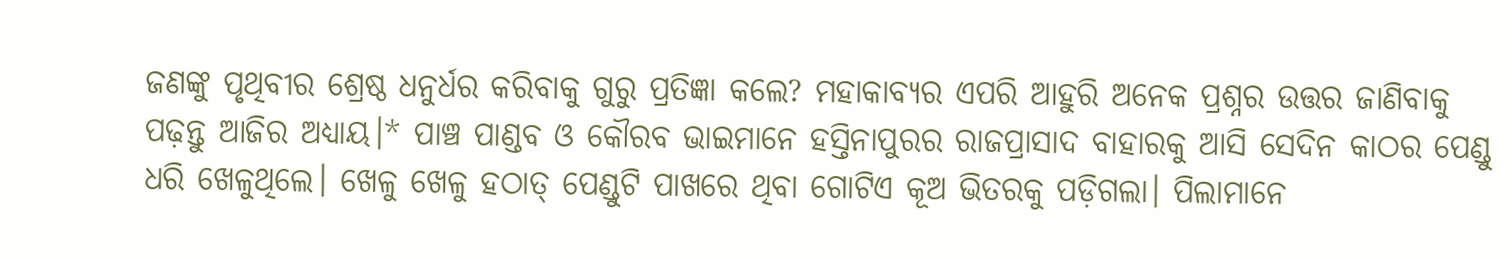ଜଣଙ୍କୁ ପୃଥିବୀର ଶ୍ରେଷ୍ଠ ଧନୁର୍ଧର କରିବାକୁ ଗୁରୁ ପ୍ରତିଜ୍ଞା କଲେ? ମହାକାବ୍ୟର ଏପରି ଆହୁରି ଅନେକ ପ୍ରଶ୍ନର ଉତ୍ତର ଜାଣିବାକୁ ପଢ଼ନ୍ତୁ ଆଜିର ଅଧ୍ୟାୟ।* ପାଞ୍ଚ ପାଣ୍ଡବ ଓ କୌରବ ଭାଇମାନେ ହସ୍ତିନାପୁରର ରାଜପ୍ରାସାଦ ବାହାରକୁ ଆସି ସେଦିନ କାଠର ପେଣ୍ଡୁ ଧରି ଖେଳୁଥିଲେ। ଖେଳୁ ଖେଳୁ ହଠାତ୍ ପେଣ୍ଡୁଟି ପାଖରେ ଥିବା ଗୋଟିଏ କୂଅ ଭିତରକୁ ପଡ଼ିଗଲା। ପିଲାମାନେ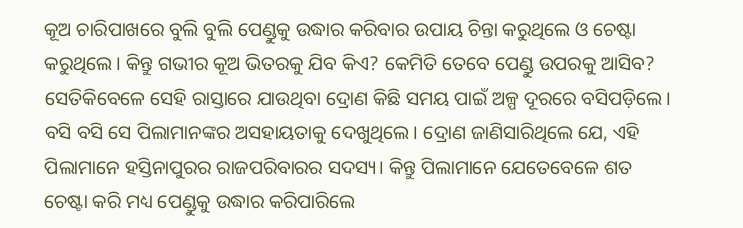କୂଅ ଚାରିପାଖରେ ବୁଲି ବୁଲି ପେଣ୍ଡୁକୁ ଉଦ୍ଧାର କରିବାର ଉପାୟ ଚିନ୍ତା କରୁଥିଲେ ଓ ଚେଷ୍ଟା କରୁଥିଲେ। କିନ୍ତୁ ଗଭୀର କୂଅ ଭିତରକୁ ଯିବ କିଏ? କେମିତି ତେବେ ପେଣ୍ଡୁ ଉପରକୁ ଆସିବ? ସେତିକିବେଳେ ସେହି ରାସ୍ତାରେ ଯାଉଥିବା ଦ୍ରୋଣ କିଛି ସମୟ ପାଇଁ ଅଳ୍ପ ଦୂରରେ ବସିପଡ଼ିଲେ। ବସି ବସି ସେ ପିଲାମାନଙ୍କର ଅସହାୟତାକୁ ଦେଖୁଥିଲେ। ଦ୍ରୋଣ ଜାଣିସାରିଥିଲେ ଯେ, ଏହି ପିଲାମାନେ ହସ୍ତିନାପୁରର ରାଜପରିବାରର ସଦସ୍ୟ। କିନ୍ତୁ ପିଲାମାନେ ଯେତେବେଳେ ଶତ ଚେଷ୍ଟା କରି ମଧ୍ୟ ପେଣ୍ଡୁକୁ ଉଦ୍ଧାର କରିପାରିଲେ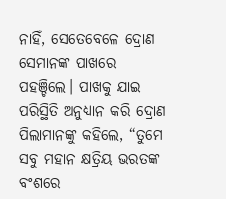ନାହିଁ, ସେତେବେଳେ ଦ୍ରୋଣ ସେମାନଙ୍କ ପାଖରେ ପହଞ୍ଚିଲେ। ପାଖକୁ ଯାଇ ପରିସ୍ଥିତି ଅନୁଧ୍ୟାନ କରି ଦ୍ରୋଣ ପିଲାମାନଙ୍କୁ କହିଲେ, “ତୁମେ ସବୁ ମହାନ କ୍ଷତ୍ରିୟ ଭରତଙ୍କ ବଂଶରେ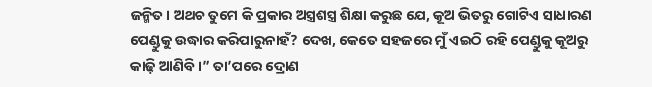ଜନ୍ମିତ। ଅଥଚ ତୁମେ କି ପ୍ରକାର ଅସ୍ତ୍ରଶସ୍ତ୍ର ଶିକ୍ଷା କରୁଛ ଯେ, କୂଅ ଭିତରୁ ଗୋଟିଏ ସାଧାରଣ ପେଣ୍ଡୁକୁ ଉଦ୍ଧାର କରିପାରୁନାହଁ? ଦେଖ, କେତେ ସହଜରେ ମୁଁ ଏଇଠି ରହି ପେଣ୍ଡୁକୁ କୂଅରୁ କାଢ଼ି ଆଣିବି।” ତା’ପରେ ଦ୍ରୋଣ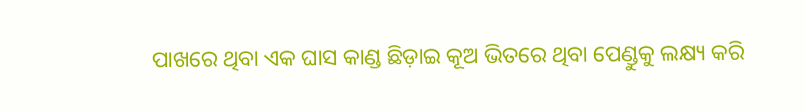ପାଖରେ ଥିବା ଏକ ଘାସ କାଣ୍ଡ ଛିଡ଼ାଇ କୂଅ ଭିତରେ ଥିବା ପେଣ୍ଡୁକୁ ଲକ୍ଷ୍ୟ କରି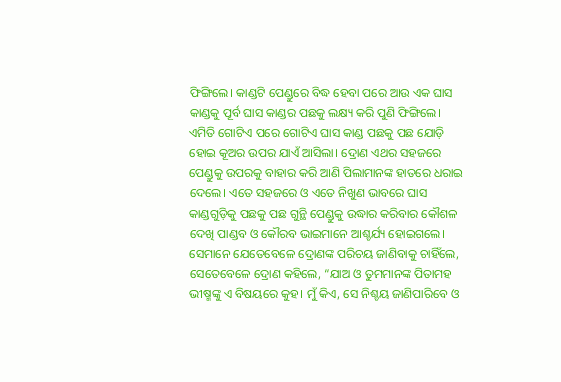ଫିଙ୍ଗିଲେ। କାଣ୍ଡଟି ପେଣ୍ଡୁରେ ବିଦ୍ଧ ହେବା ପରେ ଆଉ ଏକ ଘାସ କାଣ୍ଡକୁ ପୂର୍ବ ଘାସ କାଣ୍ଡର ପଛକୁ ଲକ୍ଷ୍ୟ କରି ପୁଣି ଫିଙ୍ଗିଲେ। ଏମିତି ଗୋଟିଏ ପରେ ଗୋଟିଏ ଘାସ କାଣ୍ଡ ପଛକୁ ପଛ ଯୋଡ଼ି ହୋଇ କୂଅର ଉପର ଯାଏଁ ଆସିଲା। ଦ୍ରୋଣ ଏଥର ସହଜରେ ପେଣ୍ଡୁକୁ ଉପରକୁ ବାହାର କରି ଆଣି ପିଲାମାନଙ୍କ ହାତରେ ଧରାଇ ଦେଲେ। ଏତେ ସହଜରେ ଓ ଏତେ ନିଖୁଣ ଭାବରେ ଘାସ କାଣ୍ଡଗୁଡ଼ିକୁ ପଛକୁ ପଛ ଗୁନ୍ଥି ପେଣ୍ଡୁକୁ ଉଦ୍ଧାର କରିବାର କୌଶଳ ଦେଖି ପାଣ୍ଡବ ଓ କୌରବ ଭାଇମାନେ ଆଶ୍ଚର୍ଯ୍ୟ ହୋଇଗଲେ। ସେମାନେ ଯେତେବେଳେ ଦ୍ରୋଣଙ୍କ ପରିଚୟ ଜାଣିବାକୁ ଚାହିଁଲେ, ସେତେବେଳେ ଦ୍ରୋଣ କହିଲେ, “ଯାଅ ଓ ତୁମମାନଙ୍କ ପିତାମହ ଭୀଷ୍ମଙ୍କୁ ଏ ବିଷୟରେ କୁହ। ମୁଁ କିଏ, ସେ ନିଶ୍ଚୟ ଜାଣିପାରିବେ ଓ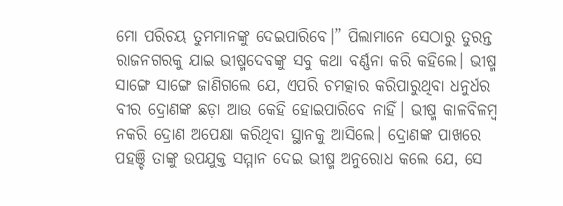ମୋ ପରିଚୟ ତୁମମାନଙ୍କୁ ଦେଇପାରିବେ।” ପିଲାମାନେ ସେଠାରୁ ତୁରନ୍ତ ରାଜନଗରକୁ ଯାଇ ଭୀଷ୍ମଦେବଙ୍କୁ ସବୁ କଥା ବର୍ଣ୍ଣନା କରି କହିଲେ। ଭୀଷ୍ମ ସାଙ୍ଗେ ସାଙ୍ଗେ ଜାଣିଗଲେ ଯେ, ଏପରି ଚମତ୍କାର କରିପାରୁଥିବା ଧନୁର୍ଧର ବୀର ଦ୍ରୋଣଙ୍କ ଛଡ଼ା ଆଉ କେହି ହୋଇପାରିବେ ନାହିଁ। ଭୀଷ୍ମ କାଳବିଳମ୍ବ ନକରି ଦ୍ରୋଣ ଅପେକ୍ଷା କରିଥିବା ସ୍ଥାନକୁ ଆସିଲେ। ଦ୍ରୋଣଙ୍କ ପାଖରେ ପହଞ୍ଚି ତାଙ୍କୁ ଉପଯୁକ୍ତ ସମ୍ମାନ ଦେଇ ଭୀଷ୍ମ ଅନୁରୋଧ କଲେ ଯେ, ସେ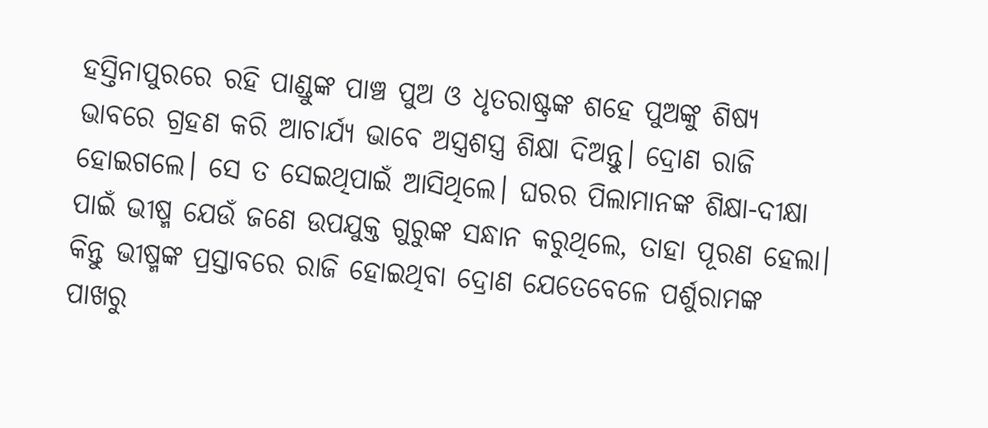ହସ୍ତିନାପୁରରେ ରହି ପାଣ୍ଡୁଙ୍କ ପାଞ୍ଚ ପୁଅ ଓ ଧୃତରାଷ୍ଟ୍ରଙ୍କ ଶହେ ପୁଅଙ୍କୁ ଶିଷ୍ୟ ଭାବରେ ଗ୍ରହଣ କରି ଆଚାର୍ଯ୍ୟ ଭାବେ ଅସ୍ତ୍ରଶସ୍ତ୍ର ଶିକ୍ଷା ଦିଅନ୍ତୁ। ଦ୍ରୋଣ ରାଜି ହୋଇଗଲେ। ସେ ତ ସେଇଥିପାଇଁ ଆସିଥିଲେ। ଘରର ପିଲାମାନଙ୍କ ଶିକ୍ଷା-ଦୀକ୍ଷା ପାଇଁ ଭୀଷ୍ମ ଯେଉଁ ଜଣେ ଉପଯୁକ୍ତ ଗୁରୁଙ୍କ ସନ୍ଧାନ କରୁଥିଲେ, ତାହା ପୂରଣ ହେଲା। କିନ୍ତୁ ଭୀଷ୍ମଙ୍କ ପ୍ରସ୍ତାବରେ ରାଜି ହୋଇଥିବା ଦ୍ରୋଣ ଯେତେବେଳେ ପର୍ଶୁରାମଙ୍କ ପାଖରୁ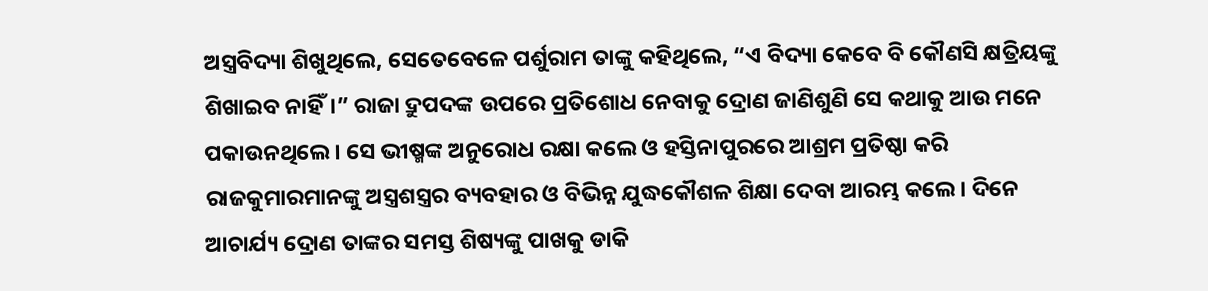ଅସ୍ତ୍ରବିଦ୍ୟା ଶିଖୁଥିଲେ, ସେତେବେଳେ ପର୍ଶୁରାମ ତାଙ୍କୁ କହିଥିଲେ, “ଏ ବିଦ୍ୟା କେବେ ବି କୌଣସି କ୍ଷତ୍ରିୟଙ୍କୁ ଶିଖାଇବ ନାହିଁ।” ରାଜା ଦ୍ରୁପଦଙ୍କ ଉପରେ ପ୍ରତିଶୋଧ ନେବାକୁ ଦ୍ରୋଣ ଜାଣିଶୁଣି ସେ କଥାକୁ ଆଉ ମନେ ପକାଉନଥିଲେ। ସେ ଭୀଷ୍ମଙ୍କ ଅନୁରୋଧ ରକ୍ଷା କଲେ ଓ ହସ୍ତିନାପୁରରେ ଆଶ୍ରମ ପ୍ରତିଷ୍ଠା କରି ରାଜକୁମାରମାନଙ୍କୁ ଅସ୍ତ୍ରଶସ୍ତ୍ରର ବ୍ୟବହାର ଓ ବିଭିନ୍ନ ଯୁଦ୍ଧକୌଶଳ ଶିକ୍ଷା ଦେବା ଆରମ୍ଭ କଲେ। ଦିନେ ଆଚାର୍ଯ୍ୟ ଦ୍ରୋଣ ତାଙ୍କର ସମସ୍ତ ଶିଷ୍ୟଙ୍କୁ ପାଖକୁ ଡାକି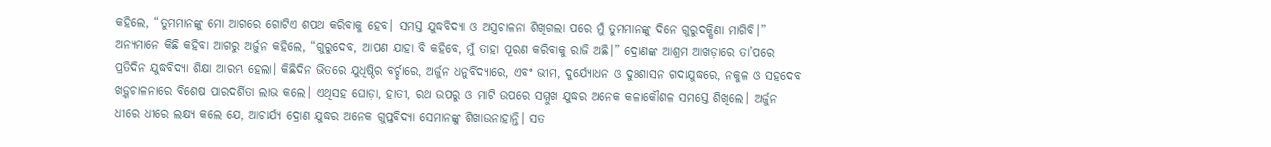କହିଲେ, “ତୁମମାନଙ୍କୁ ମୋ ଆଗରେ ଗୋଟିଏ ଶପଥ କରିବାକୁ ହେବ। ସମସ୍ତ ଯୁଦ୍ଧବିଦ୍ୟା ଓ ଅସ୍ତ୍ରଚାଳନା ଶିଖିଗଲା ପରେ ମୁଁ ତୁମମାନଙ୍କୁ ଦିନେ ଗୁରୁଦକ୍ଷିଣା ମାଗିବି।” ଅନ୍ୟମାନେ କିଛି କହିବା ଆଗରୁ ଅର୍ଜୁନ କହିଲେ, “ଗୁରୁଦେବ, ଆପଣ ଯାହା ବି କହିବେ, ମୁଁ ତାହା ପୂରଣ କରିବାକୁ ରାଜି ଅଛି।” ଦ୍ରୋଣଙ୍କ ଆଶ୍ରମ ଆଖଡ଼ାରେ ତା’ପରେ ପ୍ରତିଦିନ ଯୁଦ୍ଧବିଦ୍ୟା ଶିକ୍ଷା ଆରମ୍ଭ ହେଲା। କିଛିଦିନ ଭିତରେ ଯୁଧିଷ୍ଠିର ବର୍ଚ୍ଛାରେ, ଅର୍ଜୁନ ଧନୁର୍ବିଦ୍ୟାରେ, ଏବଂ ଭୀମ, ଦୁର୍ଯ୍ୟୋଧନ ଓ ଦୁଃଶାସନ ଗଦାଯୁଦ୍ଧରେ, ନକୁଳ ଓ ସହଦେବ ଖଡ଼୍ଗଚାଳନାରେ ବିଶେଷ ପାରଦର୍ଶିତା ଲାଭ କଲେ। ଏଥିସହ ଘୋଡ଼ା, ହାତୀ, ରଥ ଉପରୁ ଓ ମାଟି ଉପରେ ସମ୍ମୁଖ ଯୁଦ୍ଧର ଅନେକ କଳାକୌଶଳ ସମସ୍ତେ ଶିଖିଲେ। ଅର୍ଜୁନ ଧୀରେ ଧୀରେ ଲକ୍ଷ୍ୟ କଲେ ଯେ, ଆଚାର୍ଯ୍ୟ ଦ୍ରୋଣ ଯୁଦ୍ଧର ଅନେକ ଗୁପ୍ତବିଦ୍ୟା ସେମାନଙ୍କୁ ଶିଖାଉନାହାନ୍ତି। ସତ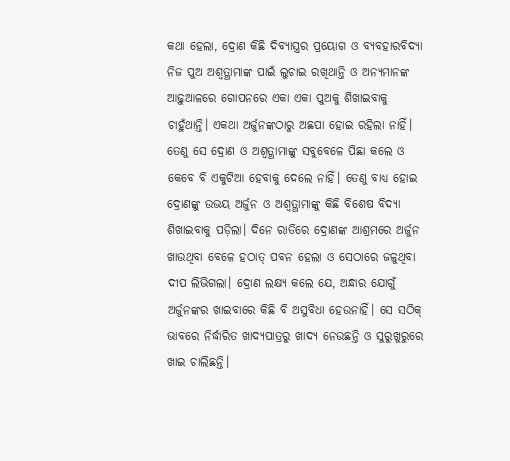କଥା ହେଲା, ଦ୍ରୋଣ କିଛି ଦିବ୍ୟାସ୍ତ୍ରର ପ୍ରୟୋଗ ଓ ବ୍ୟବହାରବିଦ୍ୟା ନିଜ ପୁଅ ଅଶ୍ୱତ୍ଥାମାଙ୍କ ପାଇଁ ଲୁଚାଇ ରଖିଥାନ୍ତି ଓ ଅନ୍ୟମାନଙ୍କ ଆଢ଼ୁଆଳରେ ଗୋପନରେ ଏକା ଏକା ପୁଅକୁ ଶିଖାଇବାକୁ ଚାହୁଁଥାନ୍ତି। ଏକଥା ଅର୍ଜୁନଙ୍କଠାରୁ ଅଛପା ହୋଇ ରହିଲା ନାହିଁ। ତେଣୁ ସେ ଦ୍ରୋଣ ଓ ଅଶ୍ୱତ୍ଥାମାଙ୍କୁ ସବୁବେଳେ ପିଛା କଲେ ଓ କେବେ ବି ଏକୁଟିଆ ହେବାକୁ ଦେଲେ ନାହିଁ। ତେଣୁ ବାଧ୍ୟ ହୋଇ ଦ୍ରୋଣଙ୍କୁ ଉଭୟ ଅର୍ଜୁନ ଓ ଅଶ୍ୱତ୍ଥାମାଙ୍କୁ କିଛି ବିଶେଷ ବିଦ୍ୟା ଶିଖାଇବାକୁ ପଡ଼ିଲା। ଦିନେ ରାତିରେ ଦ୍ରୋଣଙ୍କ ଆଶ୍ରମରେ ଅର୍ଜୁନ ଖାଉଥିବା ବେଳେ ହଠାତ୍ ପବନ ହେଲା ଓ ସେଠାରେ ଜଳୁଥିବା ଦୀପ ଲିଭିଗଲା। ଦ୍ରୋଣ ଲକ୍ଷ୍ୟ କଲେ ଯେ, ଅନ୍ଧାର ଯୋଗୁଁ ଅର୍ଜୁନଙ୍କର ଖାଇବାରେ କିଛି ବି ଅସୁବିଧା ହେଉନାହିଁ। ସେ ସଠିକ୍ ଭାବରେ ନିର୍ଦ୍ଧାରିତ ଖାଦ୍ୟପାତ୍ରରୁ ଖାଦ୍ୟ ନେଉଛନ୍ତି ଓ ସୁରୁଖୁରୁରେ ଖାଇ ଚାଲିଛନ୍ତି।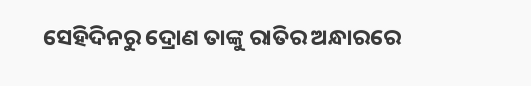ସେହିଦିନରୁ ଦ୍ରୋଣ ତାଙ୍କୁ ରାତିର ଅନ୍ଧାରରେ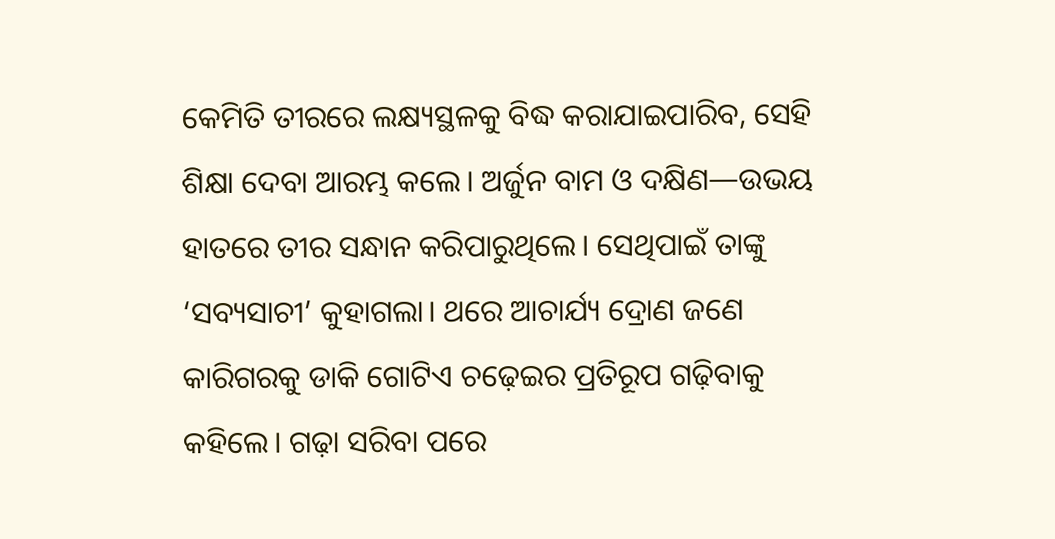କେମିତି ତୀରରେ ଲକ୍ଷ୍ୟସ୍ଥଳକୁ ବିଦ୍ଧ କରାଯାଇପାରିବ, ସେହି ଶିକ୍ଷା ଦେବା ଆରମ୍ଭ କଲେ। ଅର୍ଜୁନ ବାମ ଓ ଦକ୍ଷିଣ—ଉଭୟ ହାତରେ ତୀର ସନ୍ଧାନ କରିପାରୁଥିଲେ। ସେଥିପାଇଁ ତାଙ୍କୁ ‘ସବ୍ୟସାଚୀ’ କୁହାଗଲା। ଥରେ ଆଚାର୍ଯ୍ୟ ଦ୍ରୋଣ ଜଣେ କାରିଗରକୁ ଡାକି ଗୋଟିଏ ଚଢ଼େଇର ପ୍ରତିରୂପ ଗଢ଼ିବାକୁ କହିଲେ। ଗଢ଼ା ସରିବା ପରେ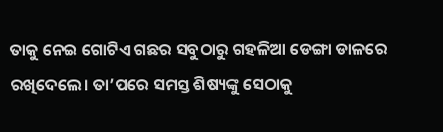ତାକୁ ନେଇ ଗୋଟିଏ ଗଛର ସବୁଠାରୁ ଗହଳିଆ ଡେଙ୍ଗା ଡାଳରେ ରଖିଦେଲେ। ତା’ପରେ ସମସ୍ତ ଶିଷ୍ୟଙ୍କୁ ସେଠାକୁ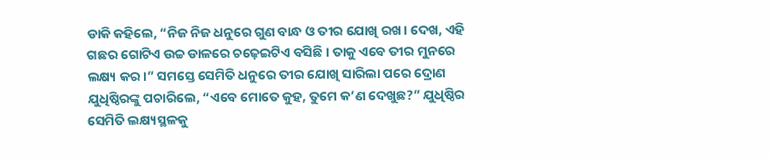ଡାକି କହିଲେ, “ନିଜ ନିଜ ଧନୁରେ ଗୁଣ ବାନ୍ଧ ଓ ତୀର ଯୋଖି ରଖ। ଦେଖ, ଏହି ଗଛର ଗୋଟିଏ ଉଚ୍ଚ ଡାଳରେ ଚଢ଼େଇଟିଏ ବସିଛି। ତାକୁ ଏବେ ତୀର ମୁନରେ ଲକ୍ଷ୍ୟ କର।” ସମସ୍ତେ ସେମିତି ଧନୁରେ ତୀର ଯୋଖି ସାରିଲା ପରେ ଦ୍ରୋଣ ଯୁଧିଷ୍ଠିରଙ୍କୁ ପଚାରିଲେ, “ଏବେ ମୋତେ କୁହ, ତୁମେ କ’ଣ ଦେଖୁଛ?” ଯୁଧିଷ୍ଠିର ସେମିତି ଲକ୍ଷ୍ୟସ୍ଥଳକୁ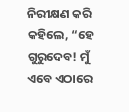ନିରୀକ୍ଷଣ କରି କହିଲେ, “ହେ ଗୁରୁଦେବ! ମୁଁ ଏବେ ଏଠାରେ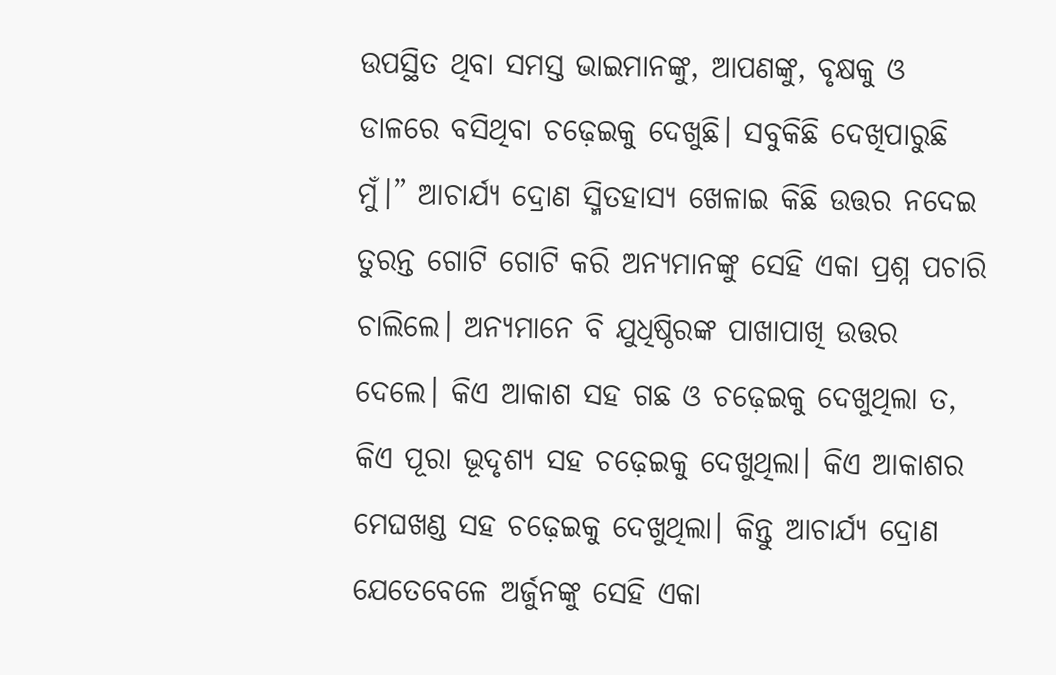ଉପସ୍ଥିତ ଥିବା ସମସ୍ତ ଭାଇମାନଙ୍କୁ, ଆପଣଙ୍କୁ, ବୃକ୍ଷକୁ ଓ ଡାଳରେ ବସିଥିବା ଚଢ଼େଇକୁ ଦେଖୁଛି। ସବୁକିଛି ଦେଖିପାରୁଛି ମୁଁ।” ଆଚାର୍ଯ୍ୟ ଦ୍ରୋଣ ସ୍ମିତହାସ୍ୟ ଖେଳାଇ କିଛି ଉତ୍ତର ନଦେଇ ତୁରନ୍ତ ଗୋଟି ଗୋଟି କରି ଅନ୍ୟମାନଙ୍କୁ ସେହି ଏକା ପ୍ରଶ୍ନ ପଚାରି ଚାଲିଲେ। ଅନ୍ୟମାନେ ବି ଯୁଧିଷ୍ଠିରଙ୍କ ପାଖାପାଖି ଉତ୍ତର ଦେଲେ। କିଏ ଆକାଶ ସହ ଗଛ ଓ ଚଢ଼େଇକୁ ଦେଖୁଥିଲା ତ, କିଏ ପୂରା ଭୂଦୃଶ୍ୟ ସହ ଚଢ଼େଇକୁ ଦେଖୁଥିଲା। କିଏ ଆକାଶର ମେଘଖଣ୍ଡ ସହ ଚଢ଼େଇକୁ ଦେଖୁଥିଲା। କିନ୍ତୁ ଆଚାର୍ଯ୍ୟ ଦ୍ରୋଣ ଯେତେବେଳେ ଅର୍ଜୁନଙ୍କୁ ସେହି ଏକା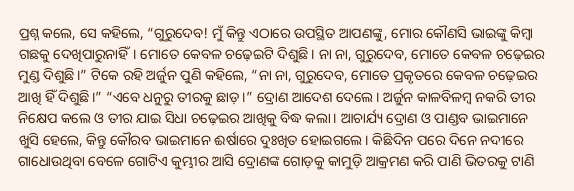ପ୍ରଶ୍ନ କଲେ, ସେ କହିଲେ, “ଗୁରୁଦେବ! ମୁଁ କିନ୍ତୁ ଏଠାରେ ଉପସ୍ଥିତ ଆପଣଙ୍କୁ, ମୋର କୌଣସି ଭାଇଙ୍କୁ କିମ୍ବା ଗଛକୁ ଦେଖିପାରୁନାହିଁ। ମୋତେ କେବଳ ଚଢ଼େଇଟି ଦିଶୁଛି। ନା ନା, ଗୁରୁଦେବ, ମୋତେ କେବଳ ଚଢ଼େଇର ମୁଣ୍ଡ ଦିଶୁଛି।” ଟିକେ ରହି ଅର୍ଜୁନ ପୁଣି କହିଲେ, “ନା ନା, ଗୁରୁଦେବ, ମୋତେ ପ୍ରକୃତରେ କେବଳ ଚଢ଼େଇର ଆଖି ହିଁ ଦିଶୁଛି।” “ଏବେ ଧନୁରୁ ତୀରକୁ ଛାଡ଼।” ଦ୍ରୋଣ ଆଦେଶ ଦେଲେ। ଅର୍ଜୁନ କାଳବିଳମ୍ବ ନକରି ତୀର ନିକ୍ଷେପ କଲେ ଓ ତୀର ଯାଇ ସିଧା ଚଢ଼େଇର ଆଖିକୁ ବିଦ୍ଧ କଲା। ଆଚାର୍ଯ୍ୟ ଦ୍ରୋଣ ଓ ପାଣ୍ଡବ ଭାଇମାନେ ଖୁସି ହେଲେ, କିନ୍ତୁ କୌରବ ଭାଇମାନେ ଈର୍ଷାରେ ଦୁଃଖିତ ହୋଇଗଲେ। କିଛିଦିନ ପରେ ଦିନେ ନଦୀରେ ଗାଧୋଉଥିବା ବେଳେ ଗୋଟିଏ କୁମ୍ଭୀର ଆସି ଦ୍ରୋଣଙ୍କ ଗୋଡ଼କୁ କାମୁଡ଼ି ଆକ୍ରମଣ କରି ପାଣି ଭିତରକୁ ଟାଣି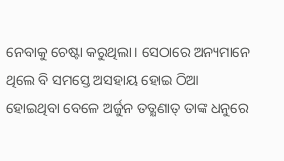ନେବାକୁ ଚେଷ୍ଟା କରୁଥିଲା। ସେଠାରେ ଅନ୍ୟମାନେ ଥିଲେ ବି ସମସ୍ତେ ଅସହାୟ ହୋଇ ଠିଆ ହୋଇଥିବା ବେଳେ ଅର୍ଜୁନ ତତ୍କ୍ଷଣାତ୍ ତାଙ୍କ ଧନୁରେ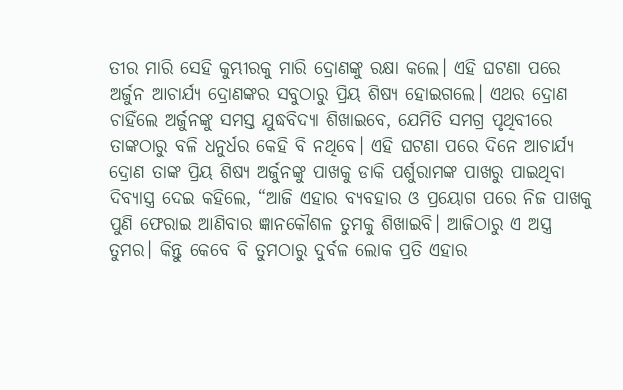ତୀର ମାରି ସେହି କୁମ୍ଭୀରକୁ ମାରି ଦ୍ରୋଣଙ୍କୁ ରକ୍ଷା କଲେ। ଏହି ଘଟଣା ପରେ ଅର୍ଜୁନ ଆଚାର୍ଯ୍ୟ ଦ୍ରୋଣଙ୍କର ସବୁଠାରୁ ପ୍ରିୟ ଶିଷ୍ୟ ହୋଇଗଲେ। ଏଥର ଦ୍ରୋଣ ଚାହିଁଲେ ଅର୍ଜୁନଙ୍କୁ ସମସ୍ତ ଯୁଦ୍ଧବିଦ୍ୟା ଶିଖାଇବେ, ଯେମିତି ସମଗ୍ର ପୃଥିବୀରେ ତାଙ୍କଠାରୁ ବଳି ଧନୁର୍ଧର କେହି ବି ନଥିବେ। ଏହି ଘଟଣା ପରେ ଦିନେ ଆଚାର୍ଯ୍ୟ ଦ୍ରୋଣ ତାଙ୍କ ପ୍ରିୟ ଶିଷ୍ୟ ଅର୍ଜୁନଙ୍କୁ ପାଖକୁ ଡାକି ପର୍ଶୁରାମଙ୍କ ପାଖରୁ ପାଇଥିବା ଦିବ୍ୟାସ୍ତ୍ର ଦେଇ କହିଲେ, “ଆଜି ଏହାର ବ୍ୟବହାର ଓ ପ୍ରୟୋଗ ପରେ ନିଜ ପାଖକୁ ପୁଣି ଫେରାଇ ଆଣିବାର ଜ୍ଞାନକୌଶଳ ତୁମକୁ ଶିଖାଇବି। ଆଜିଠାରୁ ଏ ଅସ୍ତ୍ର ତୁମର। କିନ୍ତୁ କେବେ ବି ତୁମଠାରୁ ଦୁର୍ବଳ ଲୋକ ପ୍ରତି ଏହାର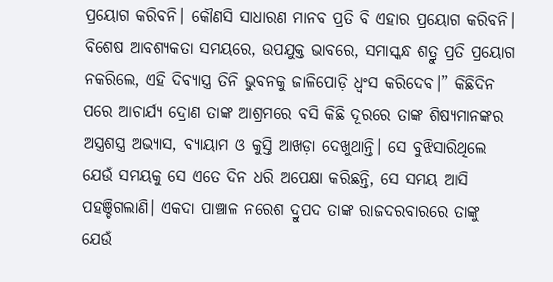ପ୍ରୟୋଗ କରିବନି। କୌଣସି ସାଧାରଣ ମାନବ ପ୍ରତି ବି ଏହାର ପ୍ରୟୋଗ କରିବନି। ବିଶେଷ ଆବଶ୍ୟକତା ସମୟରେ, ଉପଯୁକ୍ତ ଭାବରେ, ସମାସ୍କନ୍ଧ ଶତ୍ରୁ ପ୍ରତି ପ୍ରୟୋଗ ନକରିଲେ, ଏହି ଦିବ୍ୟାସ୍ତ୍ର ତିନି ଭୁବନକୁ ଜାଳିପୋଡ଼ି ଧ୍ୱଂସ କରିଦେବ।” କିଛିଦିନ ପରେ ଆଚାର୍ଯ୍ୟ ଦ୍ରୋଣ ତାଙ୍କ ଆଶ୍ରମରେ ବସି କିଛି ଦୂରରେ ତାଙ୍କ ଶିଷ୍ୟମାନଙ୍କର ଅସ୍ତ୍ରଶସ୍ତ୍ର ଅଭ୍ୟାସ, ବ୍ୟାୟାମ ଓ କୁସ୍ତି ଆଖଡ଼ା ଦେଖୁଥାନ୍ତି। ସେ ବୁଝିସାରିଥିଲେ ଯେଉଁ ସମୟକୁ ସେ ଏତେ ଦିନ ଧରି ଅପେକ୍ଷା କରିଛନ୍ତି, ସେ ସମୟ ଆସି ପହଞ୍ଚିଗଲାଣି। ଏକଦା ପାଞ୍ଚାଳ ନରେଶ ଦ୍ରୁପଦ ତାଙ୍କ ରାଜଦରବାରରେ ତାଙ୍କୁ ଯେଉଁ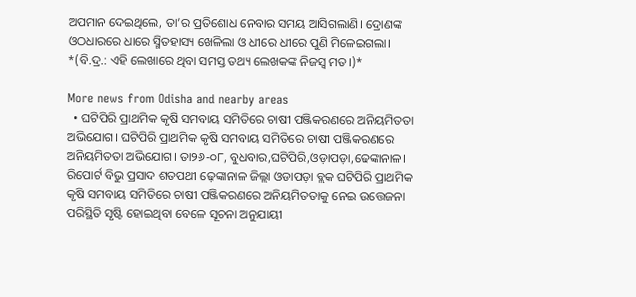ଅପମାନ ଦେଇଥିଲେ, ତା’ର ପ୍ରତିଶୋଧ ନେବାର ସମୟ ଆସିଗଲାଣି। ଦ୍ରୋଣଙ୍କ ଓଠଧାରରେ ଧାରେ ସ୍ମିତହାସ୍ୟ ଖେଳିଲା ଓ ଧୀରେ ଧୀରେ ପୁଣି ମିଳେଇଗଲା। *(ବି.ଦ୍ର.: ଏହି ଲେଖାରେ ଥିବା ସମସ୍ତ ତଥ୍ୟ ଲେଖକଙ୍କ ନିଜସ୍ୱ ମତ।)*

More news from Odisha and nearby areas
  • ଘଟିପିରି ପ୍ରାଥମିକ କୃଷି ସମବାୟ ସମିତିରେ ଚାଷୀ ପଞ୍ଜିକରଣରେ ଅନିୟମିତତା ଅଭିଯୋଗ। ଘଟିପିରି ପ୍ରାଥମିକ କୃଷି ସମବାୟ ସମିତିରେ ଚାଷୀ ପଞ୍ଜିକରଣରେ ଅନିୟମିତତା ଅଭିଯୋଗ। ତା୨୬-୦୮, ବୁଧବାର,ଘଟିପିରି,ଓଡ଼ାପଡ଼ା,ଢେଙ୍କାନାଳ। ରିପୋର୍ଟ ବିଭୁ ପ୍ରସାଦ ଶତପଥୀ ଢ଼େଙ୍କାନାଳ ଜିଲ୍ଲା ଓଡାପଡ଼ା ବ୍ଲକ ଘଟିପିରି ପ୍ରାଥମିକ କୃଷି ସମବାୟ ସମିତିରେ ଚାଷୀ ପଞ୍ଜିକରଣରେ ଅନିୟମିତତାକୁ ନେଇ ଉତ୍ତେଜନା ପରିସ୍ଥିତି ସୃଷ୍ଟି ହୋଇଥିବା ବେଳେ ସୂଚନା ଅନୁଯାୟୀ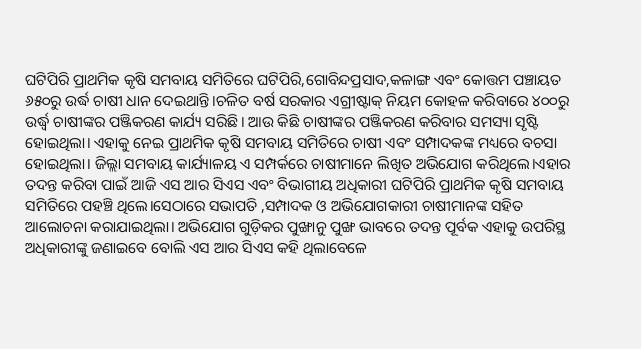ଘଟିପିରି ପ୍ରାଥମିକ କୃଷି ସମବାୟ ସମିତିରେ ଘଟିପିରି,ଗୋବିନ୍ଦପ୍ରସାଦ,କଳାଙ୍ଗ ଏବଂ କୋତ୍ତମ ପଞ୍ଚାୟତ ୬୫୦ରୁ ଉର୍ଦ୍ଧ ଚାଷୀ ଧାନ ଦେଇଥାନ୍ତି।ଚଳିତ ବର୍ଷ ସରକାର ଏଗ୍ରୀଷ୍ଟାକ୍ ନିୟମ କୋହଳ କରିବାରେ ୪୦୦ରୁ ଉର୍ଦ୍ଧ୍ବ ଚାଷୀଙ୍କର ପଞ୍ଜିକରଣ କାର୍ଯ୍ୟ ସରିଛି। ଆଉ କିଛି ଚାଷୀଙ୍କର ପଞ୍ଜିକରଣ କରିବାର ସମସ୍ୟା ସୃଷ୍ଟି ହୋଇଥିଲା। ଏହାକୁ ନେଇ ପ୍ରାଥମିକ କୃଷି ସମବାୟ ସମିତିରେ ଚାଷୀ ଏବଂ ସମ୍ପାଦକଙ୍କ ମଧ୍ୟରେ ବଚସା ହୋଇଥିଲା। ଜିଲ୍ଲା ସମବାୟ କାର୍ଯ୍ୟାଳୟ ଏ ସମ୍ପର୍କରେ ଚାଷୀମାନେ ଲିଖିତ ଅଭିଯୋଗ କରିଥିଲେ।ଏହାର ତଦନ୍ତ କରିବା ପାଇଁ ଆଜି ଏସ ଆର ସିଏସ ଏବଂ ବିଭାଗୀୟ ଅଧିକାରୀ ଘଟିପିରି ପ୍ରାଥମିକ କୃଷି ସମବାୟ ସମିତିରେ ପହଞ୍ଚି ଥିଲେ।ସେଠାରେ ସଭାପତି ,ସମ୍ପାଦକ ଓ ଅଭିଯୋଗକାରୀ ଚାଷୀମାନଙ୍କ ସହିତ ଆଲୋଚନା କରାଯାଇଥିଲା। ଅଭିଯୋଗ ଗୁଡ଼ିକର ପୁଙ୍ଖାନୁ ପୁଙ୍ଖ ଭାବରେ ତଦନ୍ତ ପୂର୍ବକ ଏହାକୁ ଉପରିସ୍ଥ ଅଧିକାରୀଙ୍କୁ ଜଣାଇବେ ବୋଲି ଏସ ଆର ସିଏସ କହି ଥିଲାବେଳେ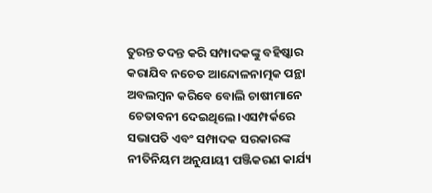ତୁରନ୍ତ ତଦନ୍ତ କରି ସମ୍ପାଦକଙ୍କୁ ବହିଷ୍କାର କରାଯିବ ନଚେତ ଆନ୍ଦୋଳନାତ୍ମକ ପନ୍ଥା ଅବଲମ୍ବନ କରିବେ ବୋଲି ଚାଷୀମାନେ ଚେତାବନୀ ଦେଇଥିଲେ।ଏସମ୍ପର୍କରେ ସଭାପତି ଏବଂ ସମ୍ପାଦକ ସରକାରଙ୍କ ନୀତିନିୟମ ଅନୁଯାୟୀ ପଞ୍ଜିକରଣ କାର୍ଯ୍ୟ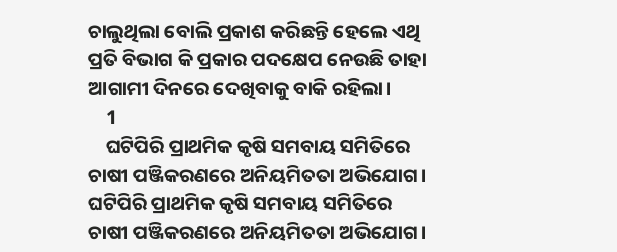ଚାଲୁଥିଲା ବୋଲି ପ୍ରକାଶ କରିଛନ୍ତି ହେଲେ ଏଥି ପ୍ରତି ବିଭାଗ କି ପ୍ରକାର ପଦକ୍ଷେପ ନେଉଛି ତାହା ଆଗାମୀ ଦିନରେ ଦେଖିବାକୁ ବାକି ରହିଲା।
    1
    ଘଟିପିରି ପ୍ରାଥମିକ କୃଷି ସମବାୟ ସମିତିରେ ଚାଷୀ ପଞ୍ଜିକରଣରେ ଅନିୟମିତତା ଅଭିଯୋଗ।
ଘଟିପିରି ପ୍ରାଥମିକ କୃଷି ସମବାୟ ସମିତିରେ ଚାଷୀ ପଞ୍ଜିକରଣରେ ଅନିୟମିତତା ଅଭିଯୋଗ।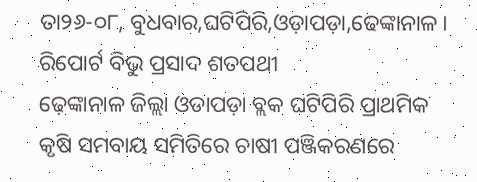ତା୨୬-୦୮, ବୁଧବାର,ଘଟିପିରି,ଓଡ଼ାପଡ଼ା,ଢେଙ୍କାନାଳ।
ରିପୋର୍ଟ ବିଭୁ ପ୍ରସାଦ ଶତପଥୀ
ଢ଼େଙ୍କାନାଳ ଜିଲ୍ଲା ଓଡାପଡ଼ା ବ୍ଲକ ଘଟିପିରି ପ୍ରାଥମିକ କୃଷି ସମବାୟ ସମିତିରେ ଚାଷୀ ପଞ୍ଜିକରଣରେ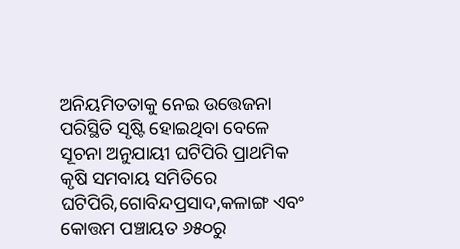ଅନିୟମିତତାକୁ ନେଇ ଉତ୍ତେଜନା ପରିସ୍ଥିତି ସୃଷ୍ଟି ହୋଇଥିବା ବେଳେ ସୂଚନା ଅନୁଯାୟୀ ଘଟିପିରି ପ୍ରାଥମିକ କୃଷି ସମବାୟ ସମିତିରେ ଘଟିପିରି,ଗୋବିନ୍ଦପ୍ରସାଦ,କଳାଙ୍ଗ ଏବଂ କୋତ୍ତମ ପଞ୍ଚାୟତ ୬୫୦ରୁ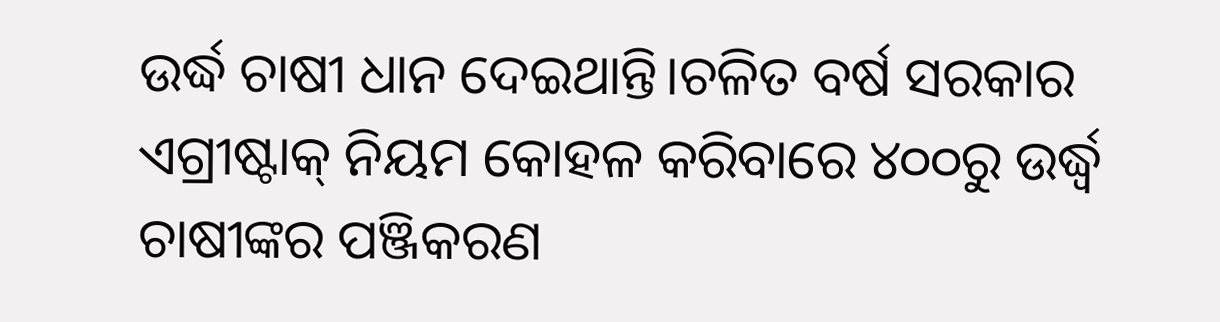ଉର୍ଦ୍ଧ ଚାଷୀ ଧାନ ଦେଇଥାନ୍ତି।ଚଳିତ ବର୍ଷ ସରକାର ଏଗ୍ରୀଷ୍ଟାକ୍ ନିୟମ କୋହଳ କରିବାରେ ୪୦୦ରୁ ଉର୍ଦ୍ଧ୍ବ ଚାଷୀଙ୍କର ପଞ୍ଜିକରଣ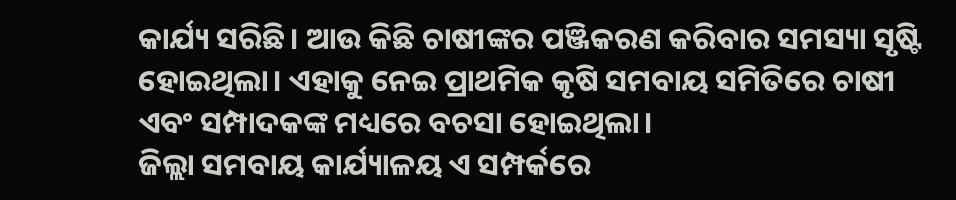କାର୍ଯ୍ୟ ସରିଛି। ଆଉ କିଛି ଚାଷୀଙ୍କର ପଞ୍ଜିକରଣ କରିବାର ସମସ୍ୟା ସୃଷ୍ଟି ହୋଇଥିଲା। ଏହାକୁ ନେଇ ପ୍ରାଥମିକ କୃଷି ସମବାୟ ସମିତିରେ ଚାଷୀ ଏବଂ ସମ୍ପାଦକଙ୍କ ମଧ୍ୟରେ ବଚସା ହୋଇଥିଲା।
ଜିଲ୍ଲା ସମବାୟ କାର୍ଯ୍ୟାଳୟ ଏ ସମ୍ପର୍କରେ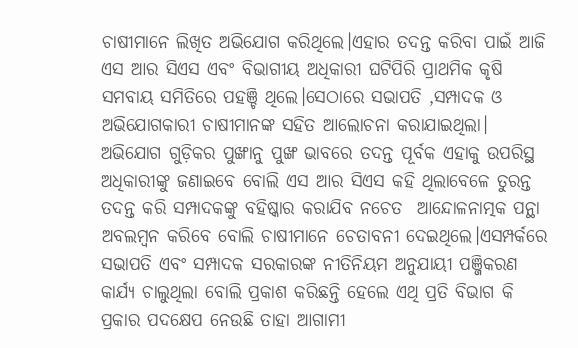ଚାଷୀମାନେ ଲିଖିତ ଅଭିଯୋଗ କରିଥିଲେ।ଏହାର ତଦନ୍ତ କରିବା ପାଇଁ ଆଜି ଏସ ଆର ସିଏସ ଏବଂ ବିଭାଗୀୟ ଅଧିକାରୀ ଘଟିପିରି ପ୍ରାଥମିକ କୃଷି ସମବାୟ ସମିତିରେ ପହଞ୍ଚି ଥିଲେ।ସେଠାରେ ସଭାପତି ,ସମ୍ପାଦକ ଓ ଅଭିଯୋଗକାରୀ ଚାଷୀମାନଙ୍କ ସହିତ ଆଲୋଚନା କରାଯାଇଥିଲା। ଅଭିଯୋଗ ଗୁଡ଼ିକର ପୁଙ୍ଖାନୁ ପୁଙ୍ଖ ଭାବରେ ତଦନ୍ତ ପୂର୍ବକ ଏହାକୁ ଉପରିସ୍ଥ ଅଧିକାରୀଙ୍କୁ ଜଣାଇବେ ବୋଲି ଏସ ଆର ସିଏସ କହି ଥିଲାବେଳେ ତୁରନ୍ତ ତଦନ୍ତ କରି ସମ୍ପାଦକଙ୍କୁ ବହିଷ୍କାର କରାଯିବ ନଚେତ  ଆନ୍ଦୋଳନାତ୍ମକ ପନ୍ଥା ଅବଲମ୍ବନ କରିବେ ବୋଲି ଚାଷୀମାନେ ଚେତାବନୀ ଦେଇଥିଲେ।ଏସମ୍ପର୍କରେ ସଭାପତି ଏବଂ ସମ୍ପାଦକ ସରକାରଙ୍କ ନୀତିନିୟମ ଅନୁଯାୟୀ ପଞ୍ଜିକରଣ କାର୍ଯ୍ୟ ଚାଲୁଥିଲା ବୋଲି ପ୍ରକାଶ କରିଛନ୍ତି ହେଲେ ଏଥି ପ୍ରତି ବିଭାଗ କି ପ୍ରକାର ପଦକ୍ଷେପ ନେଉଛି ତାହା ଆଗାମୀ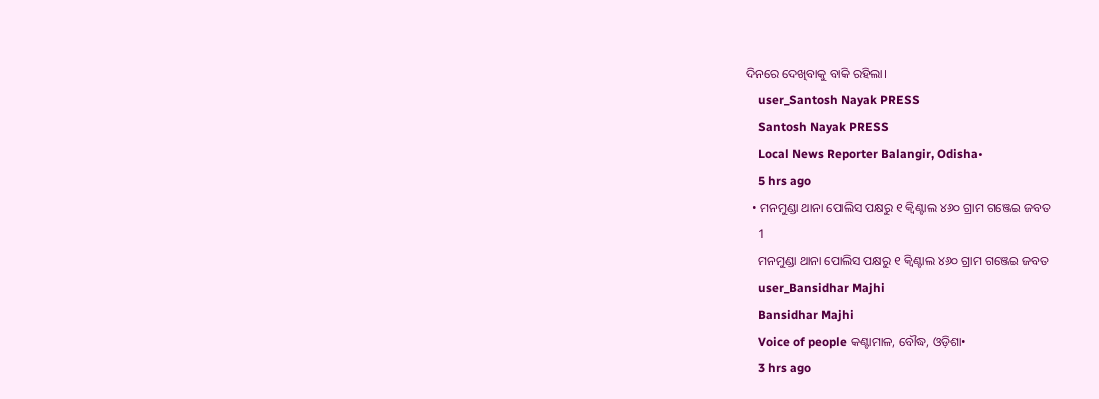ଦିନରେ ଦେଖିବାକୁ ବାକି ରହିଲା।
    user_Santosh Nayak PRESS
    Santosh Nayak PRESS
    Local News Reporter Balangir, Odisha•
    5 hrs ago
  • ମନମୁଣ୍ଡା ଥାନା ପୋଲିସ ପକ୍ଷରୁ ୧ କ୍ୱିଣ୍ଟାଲ ୪୬୦ ଗ୍ରାମ ଗଞ୍ଜେଇ ଜବତ
    1
    ମନମୁଣ୍ଡା ଥାନା ପୋଲିସ ପକ୍ଷରୁ ୧ କ୍ୱିଣ୍ଟାଲ ୪୬୦ ଗ୍ରାମ ଗଞ୍ଜେଇ ଜବତ
    user_Bansidhar Majhi
    Bansidhar Majhi
    Voice of people କଣ୍ଟାମାଳ, ବୌଦ୍ଧ, ଓଡ଼ିଶା•
    3 hrs ago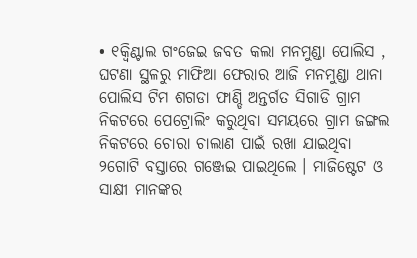• ୧କ୍ୱିଣ୍ଟାଲ ଗଂଜେଇ ଜବତ କଲା ମନମୁଣ୍ଡା ପୋଲିସ , ଘଟଣା ସ୍ଥଳରୁ ମାଫିଆ ଫେରାର ଆଜି ମନମୁଣ୍ଡା ଥାନା ପୋଲିସ ଟିମ ଶଗଡା ଫାଣ୍ଡି ଅନ୍ତର୍ଗତ ସିଗାଡି ଗ୍ରାମ ନିକଟରେ ପେଟ୍ରୋଲିଂ କରୁଥିବା ସମୟରେ ଗ୍ରାମ ଜଙ୍ଗଲ ନିକଟରେ ଚୋରା ଚାଲାଣ ପାଇଁ ରଖା ଯାଇଥିବା ୨ଗୋଟି ବସ୍ତାରେ ଗଞ୍ଜେଇ ପାଇଥିଲେ । ମାଜିଷ୍ଟେଟ ଓ ସାକ୍ଷୀ ମାନଙ୍କର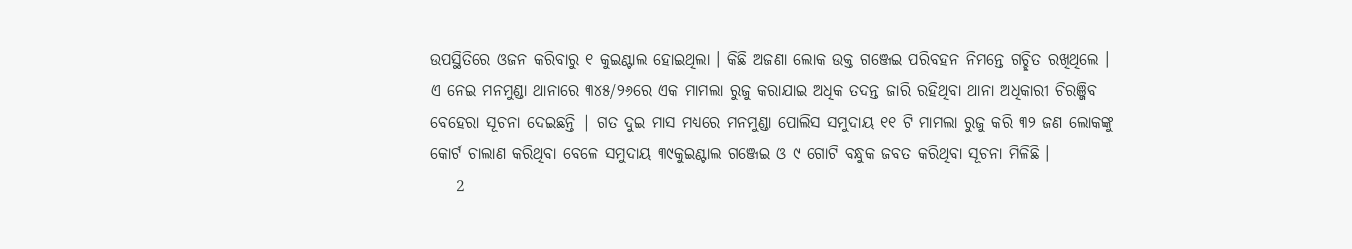ଉପସ୍ଥିତିରେ ଓଜନ କରିବାରୁ ୧ କୁଇଣ୍ଟାଲ ହୋଇଥିଲା । କିଛି ଅଜଣା ଲୋକ ଉକ୍ତ ଗଞ୍ଜେଇ ପରିବହନ ନିମନ୍ତେ ଗଚ୍ଛିତ ରଖିଥିଲେ । ଏ ନେଇ ମନମୁଣ୍ଡା ଥାନାରେ ୩୪୫/୨୬ରେ ଏକ ମାମଲା ରୁଜୁ କରାଯାଇ ଅଧିକ ତଦନ୍ତ ଜାରି ରହିଥିବା ଥାନା ଅଧିକାରୀ ଚିରଞ୍ଜିବ ବେହେରା ସୂଚନା ଦେଇଛନ୍ତି | ଗତ ଦୁଇ ମାସ ମଧ୍ୟରେ ମନମୁଣ୍ଡା ପୋଲିସ ସମୁଦାୟ ୧୧ ଟି ମାମଲା ରୁଜୁ କରି ୩୨ ଜଣ ଲୋକଙ୍କୁ କୋର୍ଟ ଚାଲାଣ କରିଥିବା ବେଳେ ସମୁଦାୟ ୩୯କୁଇଣ୍ଟାଲ ଗଞ୍ଜେଇ ଓ ୯ ଗୋଟି ବନ୍ଧୁକ ଜବତ କରିଥିବା ସୂଚନା ମିଳିଛି ।
    2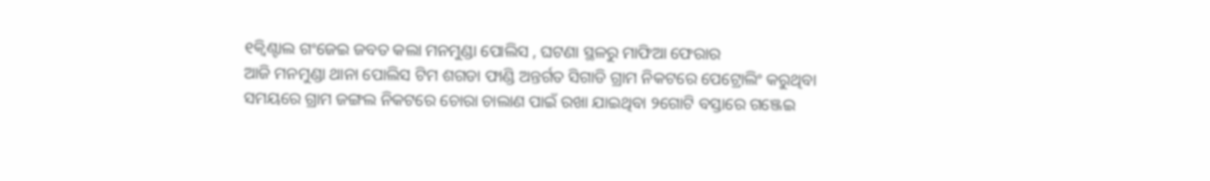୧କ୍ୱିଣ୍ଟାଲ ଗଂଜେଇ ଜବତ କଲା ମନମୁଣ୍ଡା ପୋଲିସ , ଘଟଣା ସ୍ଥଳରୁ ମାଫିଆ ଫେରାର
ଆଜି ମନମୁଣ୍ଡା ଥାନା ପୋଲିସ ଟିମ ଶଗଡା ଫାଣ୍ଡି ଅନ୍ତର୍ଗତ ସିଗାଡି ଗ୍ରାମ ନିକଟରେ ପେଟ୍ରୋଲିଂ କରୁଥିବା ସମୟରେ ଗ୍ରାମ ଜଙ୍ଗଲ ନିକଟରେ ଚୋରା ଚାଲାଣ ପାଇଁ ରଖା ଯାଇଥିବା ୨ଗୋଟି ବସ୍ତାରେ ଗଞ୍ଜେଇ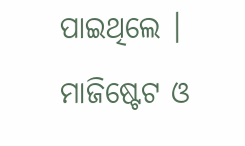ପାଇଥିଲେ । ମାଜିଷ୍ଟେଟ ଓ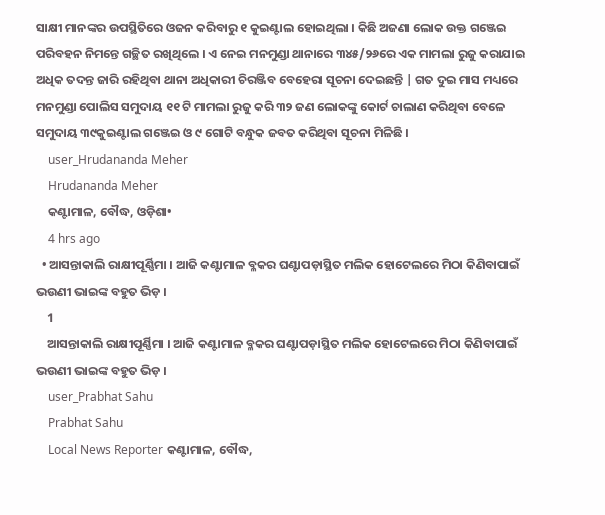ସାକ୍ଷୀ ମାନଙ୍କର ଉପସ୍ଥିତିରେ ଓଜନ କରିବାରୁ ୧ କୁଇଣ୍ଟାଲ ହୋଇଥିଲା । କିଛି ଅଜଣା ଲୋକ ଉକ୍ତ ଗଞ୍ଜେଇ ପରିବହନ ନିମନ୍ତେ ଗଚ୍ଛିତ ରଖିଥିଲେ । ଏ ନେଇ ମନମୁଣ୍ଡା ଥାନାରେ ୩୪୫/୨୬ରେ ଏକ ମାମଲା ରୁଜୁ କରାଯାଇ ଅଧିକ ତଦନ୍ତ ଜାରି ରହିଥିବା ଥାନା ଅଧିକାରୀ ଚିରଞ୍ଜିବ ବେହେରା ସୂଚନା ଦେଇଛନ୍ତି | ଗତ ଦୁଇ ମାସ ମଧ୍ୟରେ ମନମୁଣ୍ଡା ପୋଲିସ ସମୁଦାୟ ୧୧ ଟି ମାମଲା ରୁଜୁ କରି ୩୨ ଜଣ ଲୋକଙ୍କୁ କୋର୍ଟ ଚାଲାଣ କରିଥିବା ବେଳେ ସମୁଦାୟ ୩୯କୁଇଣ୍ଟାଲ ଗଞ୍ଜେଇ ଓ ୯ ଗୋଟି ବନ୍ଧୁକ ଜବତ କରିଥିବା ସୂଚନା ମିଳିଛି ।
    user_Hrudananda Meher
    Hrudananda Meher
    କଣ୍ଟାମାଳ, ବୌଦ୍ଧ, ଓଡ଼ିଶା•
    4 hrs ago
  • ଆସନ୍ତାକାଲି ରାକ୍ଷୀପୂର୍ଣ୍ଣିମା । ଆଜି କଣ୍ଟାମାଳ ବ୍ଳକର ଘଣ୍ଟାପଡ଼ାସ୍ଥିତ ମଲିକ ହୋଟେଲରେ ମିଠା କିଣିବାପାଇଁ ଭଉଣୀ ଭାଇଙ୍କ ବହୁତ ଭିଡ଼ ।
    1
    ଆସନ୍ତାକାଲି ରାକ୍ଷୀପୂର୍ଣ୍ଣିମା । ଆଜି କଣ୍ଟାମାଳ ବ୍ଳକର ଘଣ୍ଟାପଡ଼ାସ୍ଥିତ ମଲିକ ହୋଟେଲରେ ମିଠା କିଣିବାପାଇଁ ଭଉଣୀ ଭାଇଙ୍କ ବହୁତ ଭିଡ଼ ।
    user_Prabhat Sahu
    Prabhat Sahu
    Local News Reporter କଣ୍ଟାମାଳ, ବୌଦ୍ଧ,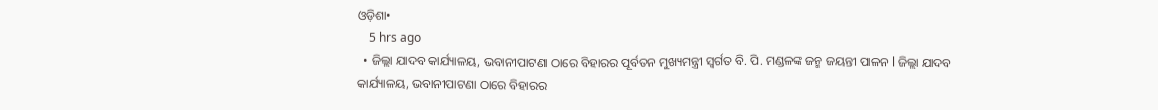ଓଡ଼ିଶା•
    5 hrs ago
  • ଜିଲ୍ଲା ଯାଦବ କାର୍ଯ୍ୟାଳୟ, ଭବାନୀପାଟଣା ଠାରେ ବିହାରର ପୂର୍ବତନ ମୁଖ୍ୟମନ୍ତ୍ରୀ ସ୍ବର୍ଗତ ବି. ପି. ମଣ୍ଡଳଙ୍କ ଜନ୍ମ ଜୟନ୍ତୀ ପାଳନ l ଜିଲ୍ଲା ଯାଦବ କାର୍ଯ୍ୟାଳୟ, ଭବାନୀପାଟଣା ଠାରେ ବିହାରର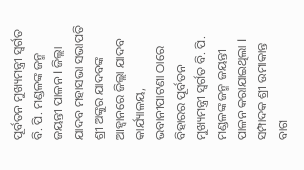ପୂର୍ବତନ ମୁଖ୍ୟମନ୍ତ୍ରୀ ସ୍ବର୍ଗତ ବି. ପି. ମଣ୍ଡଳଙ୍କ ଜନ୍ମ ଜୟନ୍ତୀ ପାଳନ l ଜିଲ୍ଲା ଯାଦବ ମହାସଭା ସଭାପତି ଶ୍ରୀ ଅଙ୍କୁର ଯାଦବଙ୍କ ଆହ୍ୱାନରେ ଜିଲ୍ଲା ଯାଦବ କାର୍ଯ୍ୟାଳୟ, ଭବାନୀପାଟଣା ଠାରେ ବିହାରର ପୂର୍ବତନ ମୁଖ୍ୟମନ୍ତ୍ରୀ ସ୍ବର୍ଗତ ବି. ପି. ମଣ୍ଡଳଙ୍କ ଜନ୍ମ ଜୟନ୍ତୀ ପାଳନ କରାଯାଇଥିଲା l ସମ୍ପାଦକ ଶ୍ରୀ ଉମାକାନ୍ତ ବାଗ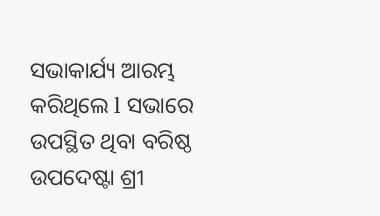ସଭାକାର୍ଯ୍ୟ ଆରମ୍ଭ କରିଥିଲେ l ସଭାରେ ଉପସ୍ଥିତ ଥିବା ବରିଷ୍ଠ ଉପଦେଷ୍ଟା ଶ୍ରୀ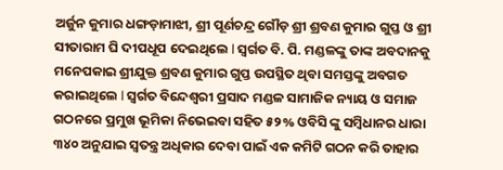ଅର୍ଜୁନ କୁମାର ଧଙ୍ଗଡ଼ାମାଝୀ, ଶ୍ରୀ ପୂର୍ଣଚନ୍ଦ୍ର ଗୌଡ଼ ଶ୍ରୀ ଶ୍ରବଣ କୁମାର ଗୁପ୍ତ ଓ ଶ୍ରୀ ସୀତାରାମ ଘି ଦୀପଧୂପ ଦେଇଥିଲେ l ସ୍ବର୍ଗତ ବି. ପି. ମଣ୍ଡଳଙ୍କୁ ତାଙ୍କ ଅବଦାନକୁ ମନେପକାଇ ଶ୍ରୀଯୁକ୍ତ ଶ୍ରବଣ କୁମାର ଗୁପ୍ତ ଉପସ୍ଥିତ ଥିବା ସମସ୍ତଙ୍କୁ ଅବଗତ କରାଇଥିଲେ l ସ୍ବର୍ଗତ ବିନ୍ଦେଶ୍ବରୀ ପ୍ରସାଦ ମଣ୍ଡଳ ସାମାଜିକ ନ୍ୟାୟ ଓ ସମାଜ ଗଠନରେ ପ୍ରମୁଖ ଭୂମିକା ନିଭେଇବା ସହିତ ୫୨% ଓବିସି ଙ୍କୁ ସମ୍ବିଧାନର ଧାରା ୩୪୦ ଅନୁଯାଇ ସ୍ୱତନ୍ତ୍ର ଅଧିକାର ଦେବା ପାଇଁ ଏକ କମିଟି ଗଠନ କରି ତାହାର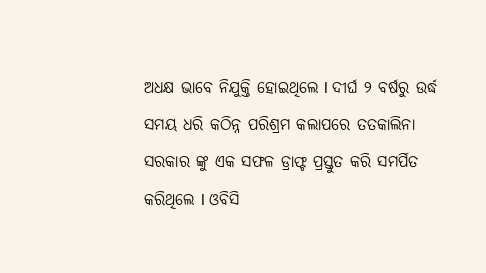ଅଧକ୍ଷ ଭାବେ ନିଯୁକ୍ତି ହୋଇଥିଲେ l ଦୀର୍ଘ ୨ ବର୍ଷରୁ ଉର୍ଦ୍ଧ ସମୟ ଧରି କଠିନ୍ନ ପରିଶ୍ରମ କଲାପରେ ତତକାଲିନା ସରକାର ଙ୍କୁ ଏକ ସଫଳ ଡ୍ରାଫ୍ଟ ପ୍ରସ୍ତୁତ କରି ସମର୍ପିତ କରିଥିଲେ l ଓବିସି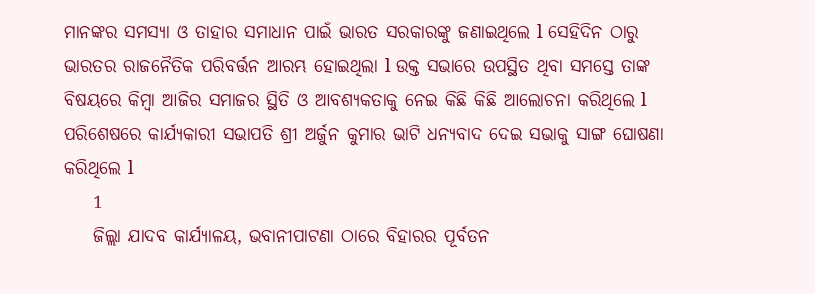ମାନଙ୍କର ସମସ୍ୟା ଓ ତାହାର ସମାଧାନ ପାଇଁ ଭାରତ ସରକାରଙ୍କୁ ଜଣାଇଥିଲେ l ସେହିଦିନ ଠାରୁ ଭାରତର ରାଜନୈତିକ ପରିବର୍ତ୍ତନ ଆରମ୍ଭ ହୋଇଥିଲା l ଉକ୍ତ ସଭାରେ ଉପସ୍ଥିତ ଥିବା ସମସ୍ତେ ତାଙ୍କ ବିଷୟରେ କିମ୍ବା ଆଜିର ସମାଜର ସ୍ଥିତି ଓ ଆବଶ୍ୟକତାକୁ ନେଇ କିଛି କିଛି ଆଲୋଚନା କରିଥିଲେ l ପରିଶେଷରେ କାର୍ଯ୍ୟକାରୀ ସଭାପତି ଶ୍ରୀ ଅର୍ଜୁନ କୁମାର ଭାଟି ଧନ୍ୟବାଦ ଦେଇ ସଭାକୁ ସାଙ୍ଗ ଘୋଷଣା କରିଥିଲେ l
    1
    ଜିଲ୍ଲା ଯାଦବ କାର୍ଯ୍ୟାଳୟ, ଭବାନୀପାଟଣା ଠାରେ ବିହାରର ପୂର୍ବତନ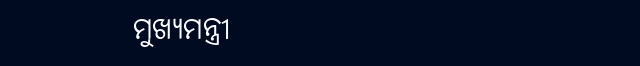ମୁଖ୍ୟମନ୍ତ୍ରୀ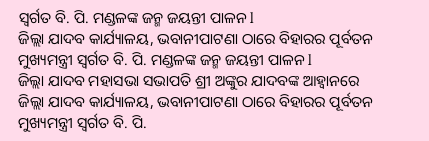ସ୍ବର୍ଗତ ବି. ପି. ମଣ୍ଡଳଙ୍କ ଜନ୍ମ ଜୟନ୍ତୀ ପାଳନ l
ଜିଲ୍ଲା ଯାଦବ କାର୍ଯ୍ୟାଳୟ, ଭବାନୀପାଟଣା ଠାରେ ବିହାରର ପୂର୍ବତନ ମୁଖ୍ୟମନ୍ତ୍ରୀ ସ୍ବର୍ଗତ ବି. ପି. ମଣ୍ଡଳଙ୍କ ଜନ୍ମ ଜୟନ୍ତୀ ପାଳନ l
ଜିଲ୍ଲା ଯାଦବ ମହାସଭା ସଭାପତି ଶ୍ରୀ ଅଙ୍କୁର ଯାଦବଙ୍କ ଆହ୍ୱାନରେ ଜିଲ୍ଲା ଯାଦବ କାର୍ଯ୍ୟାଳୟ, ଭବାନୀପାଟଣା ଠାରେ ବିହାରର ପୂର୍ବତନ ମୁଖ୍ୟମନ୍ତ୍ରୀ ସ୍ବର୍ଗତ ବି. ପି.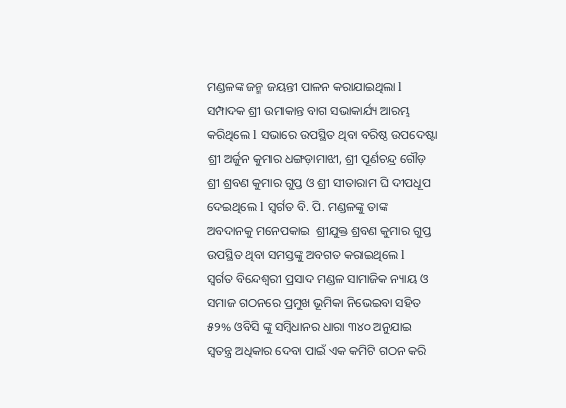ମଣ୍ଡଳଙ୍କ ଜନ୍ମ ଜୟନ୍ତୀ ପାଳନ କରାଯାଇଥିଲା l ସମ୍ପାଦକ ଶ୍ରୀ ଉମାକାନ୍ତ ବାଗ ସଭାକାର୍ଯ୍ୟ ଆରମ୍ଭ କରିଥିଲେ l ସଭାରେ ଉପସ୍ଥିତ ଥିବା ବରିଷ୍ଠ ଉପଦେଷ୍ଟା ଶ୍ରୀ ଅର୍ଜୁନ କୁମାର ଧଙ୍ଗଡ଼ାମାଝୀ, ଶ୍ରୀ ପୂର୍ଣଚନ୍ଦ୍ର ଗୌଡ଼  ଶ୍ରୀ ଶ୍ରବଣ କୁମାର ଗୁପ୍ତ ଓ ଶ୍ରୀ ସୀତାରାମ ଘି ଦୀପଧୂପ ଦେଇଥିଲେ l ସ୍ବର୍ଗତ ବି. ପି. ମଣ୍ଡଳଙ୍କୁ ତାଙ୍କ  ଅବଦାନକୁ ମନେପକାଇ  ଶ୍ରୀଯୁକ୍ତ ଶ୍ରବଣ କୁମାର ଗୁପ୍ତ  ଉପସ୍ଥିତ ଥିବା ସମସ୍ତଙ୍କୁ ଅବଗତ କରାଇଥିଲେ l  ସ୍ବର୍ଗତ ବିନ୍ଦେଶ୍ବରୀ ପ୍ରସାଦ ମଣ୍ଡଳ ସାମାଜିକ ନ୍ୟାୟ ଓ ସମାଜ ଗଠନରେ ପ୍ରମୁଖ ଭୂମିକା ନିଭେଇବା ସହିତ ୫୨% ଓବିସି ଙ୍କୁ ସମ୍ବିଧାନର ଧାରା ୩୪୦ ଅନୁଯାଇ  ସ୍ୱତନ୍ତ୍ର ଅଧିକାର ଦେବା ପାଇଁ ଏକ କମିଟି ଗଠନ କରି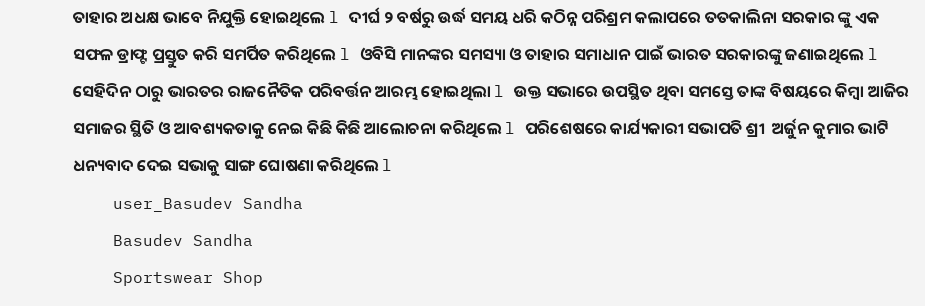ତାହାର ଅଧକ୍ଷ ଭାବେ ନିଯୁକ୍ତି ହୋଇଥିଲେ l ଦୀର୍ଘ ୨ ବର୍ଷରୁ ଉର୍ଦ୍ଧ ସମୟ ଧରି କଠିନ୍ନ ପରିଶ୍ରମ କଲାପରେ ତତକାଲିନା ସରକାର ଙ୍କୁ ଏକ ସଫଳ ଡ୍ରାଫ୍ଟ ପ୍ରସ୍ତୁତ କରି ସମର୍ପିତ କରିଥିଲେ l ଓବିସି ମାନଙ୍କର ସମସ୍ୟା ଓ ତାହାର ସମାଧାନ ପାଇଁ ଭାରତ ସରକାରଙ୍କୁ ଜଣାଇଥିଲେ l ସେହିଦିନ ଠାରୁ ଭାରତର ରାଜନୈତିକ ପରିବର୍ତ୍ତନ ଆରମ୍ଭ ହୋଇଥିଲା l ଉକ୍ତ ସଭାରେ ଉପସ୍ଥିତ ଥିବା ସମସ୍ତେ ତାଙ୍କ ବିଷୟରେ କିମ୍ବା ଆଜିର ସମାଜର ସ୍ଥିତି ଓ ଆବଶ୍ୟକତାକୁ ନେଇ କିଛି କିଛି ଆଲୋଚନା କରିଥିଲେ l ପରିଶେଷରେ କାର୍ଯ୍ୟକାରୀ ସଭାପତି ଶ୍ରୀ  ଅର୍ଜୁନ କୁମାର ଭାଟି ଧନ୍ୟବାଦ ଦେଇ ସଭାକୁ ସାଙ୍ଗ ଘୋଷଣା କରିଥିଲେ l
    user_Basudev Sandha
    Basudev Sandha
    Sportswear Shop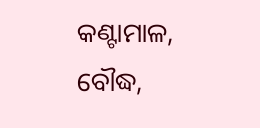କଣ୍ଟାମାଳ, ବୌଦ୍ଧ,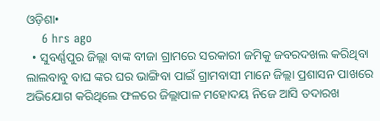ଓଡ଼ିଶା•
    6 hrs ago
  • ସୁବର୍ଣ୍ଣପୁର ଜିଲ୍ଲା ବାଙ୍କ ବୀଜା ଗ୍ରାମରେ ସରକାରୀ ଜମିକୁ ଜବରଦଖଲ କରିଥିବା ଲାଲବାବୁ ବାଘ ଙ୍କର ଘର ଭାଙ୍ଗିବା ପାଇଁ ଗ୍ରାମବାସୀ ମାନେ ଜିଲ୍ଲା ପ୍ରଶାସନ ପାଖରେ ଅଭିଯୋଗ କରିଥିଲେ ଫଳରେ ଜିଲ୍ଲାପାଳ ମହୋଦୟ ନିଜେ ଆସି ତଦାରଖ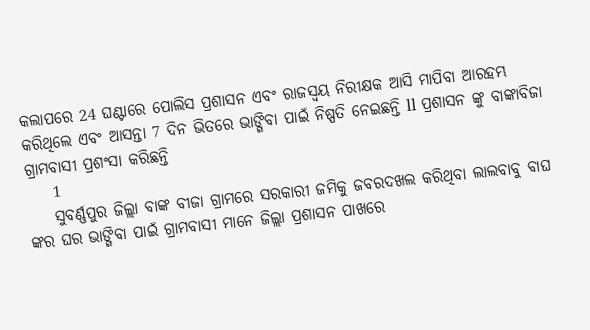କଲାପରେ 24 ଘଣ୍ଟାରେ ପୋଲିସ ପ୍ରଶାସନ ଏବଂ ରାଜସ୍ୱୟ ନିରୀକ୍ଷକ ଆସି ମାପିବା ଆରହମ୍ଭ କରିଥିଲେ ଏବଂ ଆସନ୍ତା 7 ଦିନ ଭିତରେ ଭାଙ୍ଗିବା ପାଇଁ ନିଷ୍ପତି ନେଇଛନ୍ତି ll ପ୍ରଶାସନ ଙ୍କୁ ବାଙ୍କାବିଜା ଗ୍ରାମବାସୀ ପ୍ରଶଂସା କରିଛନ୍ତି
    1
    ସୁବର୍ଣ୍ଣପୁର ଜିଲ୍ଲା ବାଙ୍କ ବୀଜା ଗ୍ରାମରେ ସରକାରୀ ଜମିକୁ ଜବରଦଖଲ କରିଥିବା ଲାଲବାବୁ ବାଘ ଙ୍କର ଘର ଭାଙ୍ଗିବା ପାଇଁ ଗ୍ରାମବାସୀ ମାନେ ଜିଲ୍ଲା ପ୍ରଶାସନ ପାଖରେ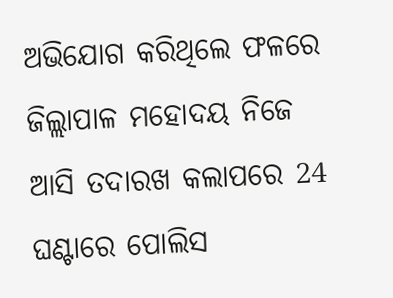ଅଭିଯୋଗ କରିଥିଲେ ଫଳରେ ଜିଲ୍ଲାପାଳ ମହୋଦୟ ନିଜେ ଆସି ତଦାରଖ କଲାପରେ 24 ଘଣ୍ଟାରେ ପୋଲିସ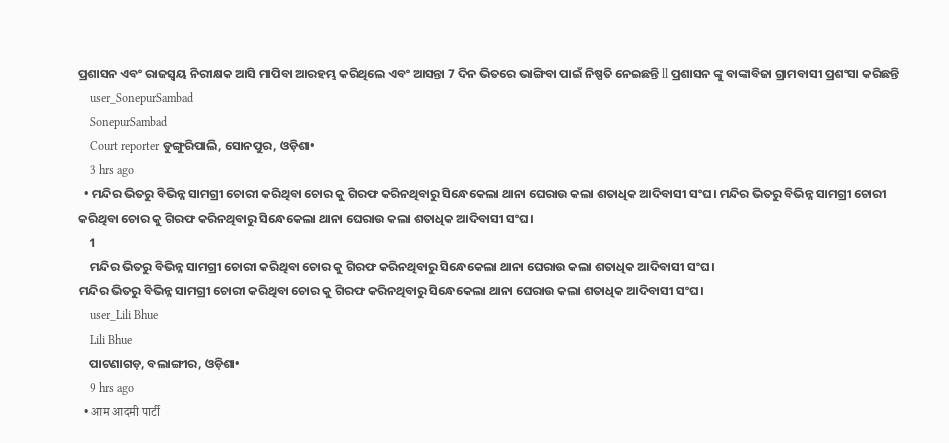ପ୍ରଶାସନ ଏବଂ ରାଜସ୍ୱୟ ନିରୀକ୍ଷକ ଆସି ମାପିବା ଆରହମ୍ଭ କରିଥିଲେ ଏବଂ ଆସନ୍ତା 7 ଦିନ ଭିତରେ ଭାଙ୍ଗିବା ପାଇଁ ନିଷ୍ପତି ନେଇଛନ୍ତି ll ପ୍ରଶାସନ ଙ୍କୁ ବାଙ୍କାବିଜା ଗ୍ରାମବାସୀ ପ୍ରଶଂସା କରିଛନ୍ତି
    user_SonepurSambad
    SonepurSambad
    Court reporter ଡୁଙ୍ଗୁରିପାଲି, ସୋନପୁର, ଓଡ଼ିଶା•
    3 hrs ago
  • ମନ୍ଦିର ଭିତରୁ ବିଭିନ୍ନ ସାମଗ୍ରୀ ଚୋରୀ କରିଥିବା ଚୋର କୁ ଗିରଫ କରିନଥିବାରୁ ସିନ୍ଧେକେଲା ଥାନା ଘେରାଉ କଲା ଶତାଧିକ ଆଦିବାସୀ ସଂଘ। ମନ୍ଦିର ଭିତରୁ ବିଭିନ୍ନ ସାମଗ୍ରୀ ଚୋରୀ କରିଥିବା ଚୋର କୁ ଗିରଫ କରିନଥିବାରୁ ସିନ୍ଧେକେଲା ଥାନା ଘେରାଉ କଲା ଶତାଧିକ ଆଦିବାସୀ ସଂଘ।
    1
    ମନ୍ଦିର ଭିତରୁ ବିଭିନ୍ନ ସାମଗ୍ରୀ ଚୋରୀ କରିଥିବା ଚୋର କୁ ଗିରଫ କରିନଥିବାରୁ ସିନ୍ଧେକେଲା ଥାନା ଘେରାଉ କଲା ଶତାଧିକ ଆଦିବାସୀ ସଂଘ।
ମନ୍ଦିର ଭିତରୁ ବିଭିନ୍ନ ସାମଗ୍ରୀ ଚୋରୀ କରିଥିବା ଚୋର କୁ ଗିରଫ କରିନଥିବାରୁ ସିନ୍ଧେକେଲା ଥାନା ଘେରାଉ କଲା ଶତାଧିକ ଆଦିବାସୀ ସଂଘ।
    user_Lili Bhue
    Lili Bhue
    ପାଟଣାଗଡ଼, ବଲାଙ୍ଗୀର, ଓଡ଼ିଶା•
    9 hrs ago
  • आम आदमी पार्टी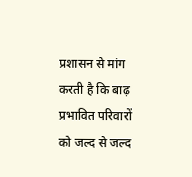प्रशासन से मांग करती है कि बाढ़ प्रभावित परिवारों को जल्द से जल्द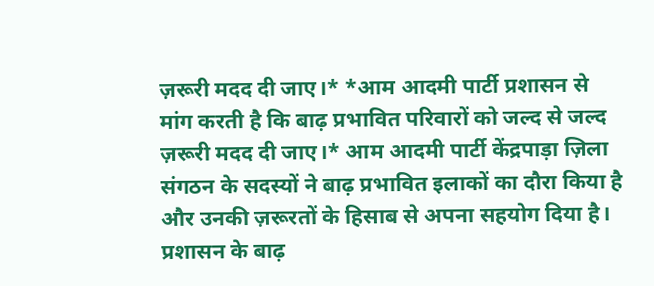ज़रूरी मदद दी जाए।* *आम आदमी पार्टी प्रशासन से मांग करती है कि बाढ़ प्रभावित परिवारों को जल्द से जल्द ज़रूरी मदद दी जाए।* आम आदमी पार्टी केंद्रपाड़ा ज़िला संगठन के सदस्यों ने बाढ़ प्रभावित इलाकों का दौरा किया है और उनकी ज़रूरतों के हिसाब से अपना सहयोग दिया है। प्रशासन के बाढ़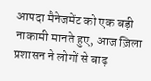आपदा मैनेजमेंट को एक बड़ी नाकामी मानते हुए, आज ज़िला प्रशासन ने लोगों से बाढ़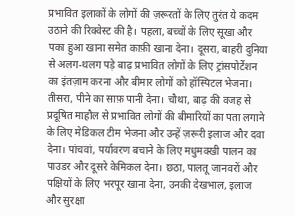प्रभावित इलाकों के लोगों की ज़रूरतों के लिए तुरंत ये कदम उठाने की रिक्वेस्ट की है। पहला, बच्चों के लिए सूखा और पका हुआ खाना समेत काफ़ी खाना देना। दूसरा, बाहरी दुनिया से अलग-थलग पड़े बाढ़ प्रभावित लोगों के लिए ट्रांसपोर्टेशन का इंतज़ाम करना और बीमार लोगों को हॉस्पिटल भेजना। तीसरा, पीने का साफ़ पानी देना। चौथा, बाढ़ की वजह से प्रदूषित माहौल से प्रभावित लोगों की बीमारियों का पता लगाने के लिए मेडिकल टीम भेजना और उन्हें ज़रूरी इलाज और दवा देना। पांचवां, पर्यावरण बचाने के लिए मधुमक्खी पालन का पाउडर और दूसरे केमिकल देना। छठा, पालतू जानवरों और पक्षियों के लिए भरपूर खाना देना, उनकी देखभाल, इलाज और सुरक्षा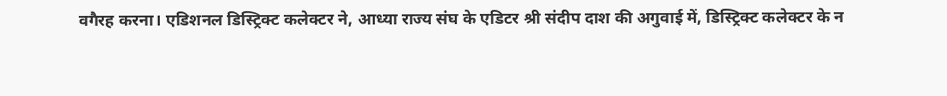वगैरह करना। एडिशनल डिस्ट्रिक्ट कलेक्टर ने, आध्या राज्य संघ के एडिटर श्री संदीप दाश की अगुवाई में, डिस्ट्रिक्ट कलेक्टर के न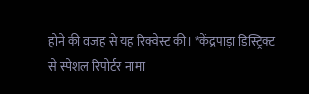होने की वजह से यह रिक्वेस्ट की। *केंद्रपाड़ा डिस्ट्रिक्ट से स्पेशल रिपोर्टर नामा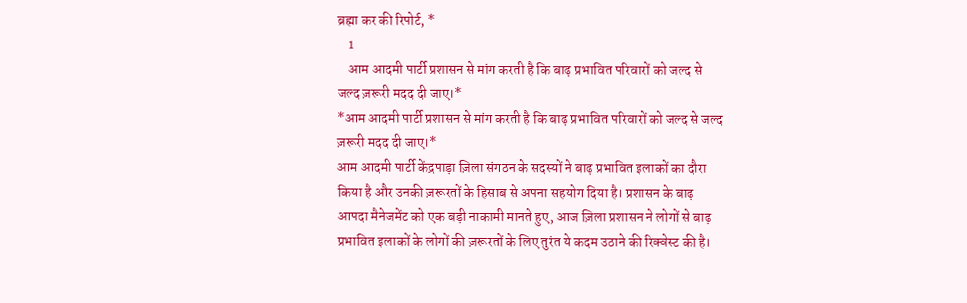ब्रह्मा कर की रिपोर्ट, *
    1
    आम आदमी पार्टी प्रशासन से मांग करती है कि बाढ़ प्रभावित परिवारों को जल्द से जल्द ज़रूरी मदद दी जाए।*
*आम आदमी पार्टी प्रशासन से मांग करती है कि बाढ़ प्रभावित परिवारों को जल्द से जल्द ज़रूरी मदद दी जाए।*
आम आदमी पार्टी केंद्रपाड़ा ज़िला संगठन के सदस्यों ने बाढ़ प्रभावित इलाकों का दौरा किया है और उनकी ज़रूरतों के हिसाब से अपना सहयोग दिया है। प्रशासन के बाढ़ आपदा मैनेजमेंट को एक बड़ी नाकामी मानते हुए, आज ज़िला प्रशासन ने लोगों से बाढ़ प्रभावित इलाकों के लोगों की ज़रूरतों के लिए तुरंत ये कदम उठाने की रिक्वेस्ट की है।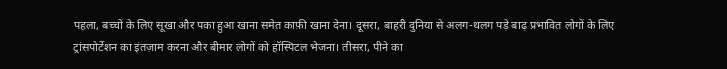पहला, बच्चों के लिए सूखा और पका हुआ खाना समेत काफ़ी खाना देना। दूसरा, बाहरी दुनिया से अलग-थलग पड़े बाढ़ प्रभावित लोगों के लिए ट्रांसपोर्टेशन का इंतज़ाम करना और बीमार लोगों को हॉस्पिटल भेजना। तीसरा, पीने का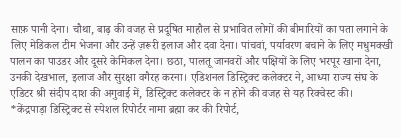साफ़ पानी देना। चौथा, बाढ़ की वजह से प्रदूषित माहौल से प्रभावित लोगों की बीमारियों का पता लगाने के लिए मेडिकल टीम भेजना और उन्हें ज़रूरी इलाज और दवा देना। पांचवां, पर्यावरण बचाने के लिए मधुमक्खी पालन का पाउडर और दूसरे केमिकल देना। छठा, पालतू जानवरों और पक्षियों के लिए भरपूर खाना देना, उनकी देखभाल, इलाज और सुरक्षा वगैरह करना। एडिशनल डिस्ट्रिक्ट कलेक्टर ने, आध्या राज्य संघ के एडिटर श्री संदीप दाश की अगुवाई में, डिस्ट्रिक्ट कलेक्टर के न होने की वजह से यह रिक्वेस्ट की।
*केंद्रपाड़ा डिस्ट्रिक्ट से स्पेशल रिपोर्टर नामा ब्रह्मा कर की रिपोर्ट,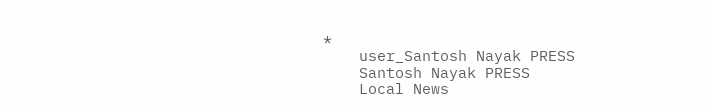*
    user_Santosh Nayak PRESS
    Santosh Nayak PRESS
    Local News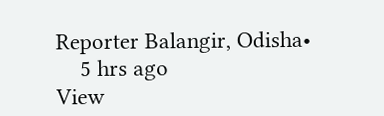Reporter Balangir, Odisha•
    5 hrs ago
View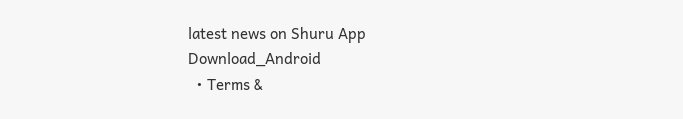latest news on Shuru App
Download_Android
  • Terms &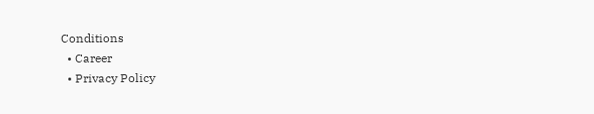Conditions
  • Career
  • Privacy Policy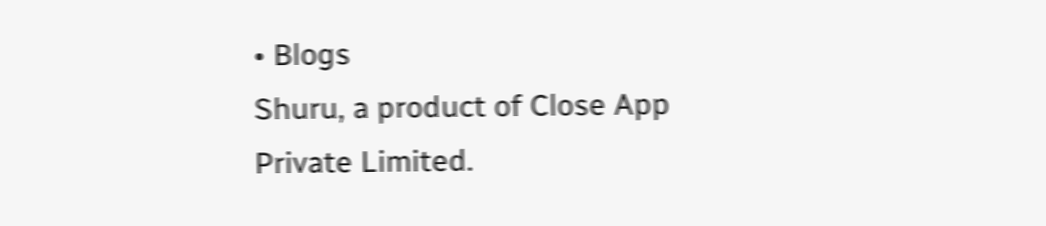• Blogs
Shuru, a product of Close App Private Limited.